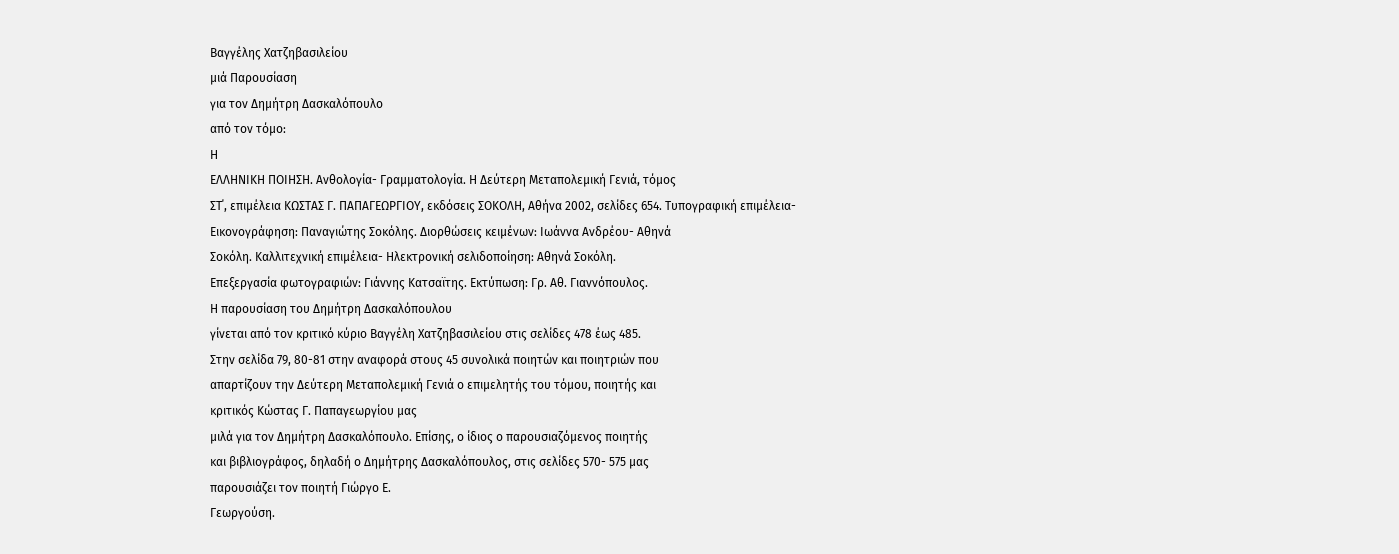Βαγγέλης Χατζηβασιλείου
μιά Παρουσίαση
για τον Δημήτρη Δασκαλόπουλο
από τον τόμο:
Η
ΕΛΛΗΝΙΚΗ ΠΟΙΗΣΗ. Ανθολογία- Γραμματολογία. Η Δεύτερη Μεταπολεμική Γενιά, τόμος
ΣΤ΄, επιμέλεια ΚΩΣΤΑΣ Γ. ΠΑΠΑΓΕΩΡΓΙΟΥ, εκδόσεις ΣΟΚΟΛΗ, Αθήνα 2002, σελίδες 654. Τυπογραφική επιμέλεια-
Εικονογράφηση: Παναγιώτης Σοκόλης. Διορθώσεις κειμένων: Ιωάννα Ανδρέου- Αθηνά
Σοκόλη. Καλλιτεχνική επιμέλεια- Ηλεκτρονική σελιδοποίηση: Αθηνά Σοκόλη.
Επεξεργασία φωτογραφιών: Γιάννης Κατσαϊτης. Εκτύπωση: Γρ. Αθ. Γιαννόπουλος.
Η παρουσίαση του Δημήτρη Δασκαλόπουλου
γίνεται από τον κριτικό κύριο Βαγγέλη Χατζηβασιλείου στις σελίδες 478 έως 485.
Στην σελίδα 79, 80-81 στην αναφορά στους 45 συνολικά ποιητών και ποιητριών που
απαρτίζουν την Δεύτερη Μεταπολεμική Γενιά ο επιμελητής του τόμου, ποιητής και
κριτικός Κώστας Γ. Παπαγεωργίου μας
μιλά για τον Δημήτρη Δασκαλόπουλο. Επίσης, ο ίδιος ο παρουσιαζόμενος ποιητής
και βιβλιογράφος, δηλαδή ο Δημήτρης Δασκαλόπουλος, στις σελίδες 570- 575 μας
παρουσιάζει τον ποιητή Γιώργο Ε.
Γεωργούση.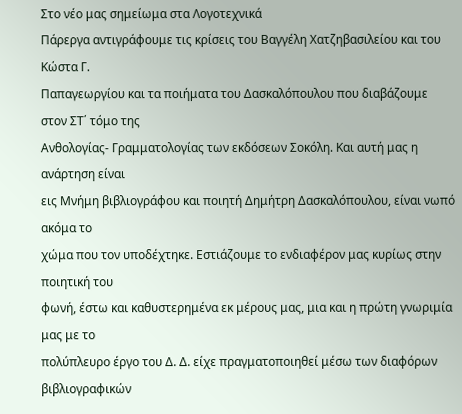Στο νέο μας σημείωμα στα Λογοτεχνικά
Πάρεργα αντιγράφουμε τις κρίσεις του Βαγγέλη Χατζηβασιλείου και του Κώστα Γ.
Παπαγεωργίου και τα ποιήματα του Δασκαλόπουλου που διαβάζουμε στον ΣΤ΄ τόμο της
Ανθολογίας- Γραμματολογίας των εκδόσεων Σοκόλη. Και αυτή μας η ανάρτηση είναι
εις Μνήμη βιβλιογράφου και ποιητή Δημήτρη Δασκαλόπουλου, είναι νωπό ακόμα το
χώμα που τον υποδέχτηκε. Εστιάζουμε το ενδιαφέρον μας κυρίως στην ποιητική του
φωνή, έστω και καθυστερημένα εκ μέρους μας, μια και η πρώτη γνωριμία μας με το
πολύπλευρο έργο του Δ. Δ. είχε πραγματοποιηθεί μέσω των διαφόρων βιβλιογραφικών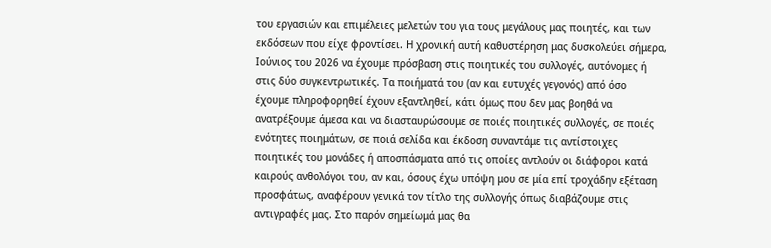του εργασιών και επιμέλειες μελετών του για τους μεγάλους μας ποιητές, και των
εκδόσεων που είχε φροντίσει. Η χρονική αυτή καθυστέρηση μας δυσκολεύει σήμερα,
Ιούνιος του 2026 να έχουμε πρόσβαση στις ποιητικές του συλλογές, αυτόνομες ή
στις δύο συγκεντρωτικές. Τα ποιήματά του (αν και ευτυχές γεγονός) από όσο
έχουμε πληροφορηθεί έχουν εξαντληθεί, κάτι όμως που δεν μας βοηθά να
ανατρέξουμε άμεσα και να διασταυρώσουμε σε ποιές ποιητικές συλλογές, σε ποιές
ενότητες ποιημάτων, σε ποιά σελίδα και έκδοση συναντάμε τις αντίστοιχες
ποιητικές του μονάδες ή αποσπάσματα από τις οποίες αντλούν οι διάφοροι κατά
καιρούς ανθολόγοι του, αν και, όσους έχω υπόψη μου σε μία επί τροχάδην εξέταση
προσφάτως, αναφέρουν γενικά τον τίτλο της συλλογής όπως διαβάζουμε στις
αντιγραφές μας. Στο παρόν σημείωμά μας θα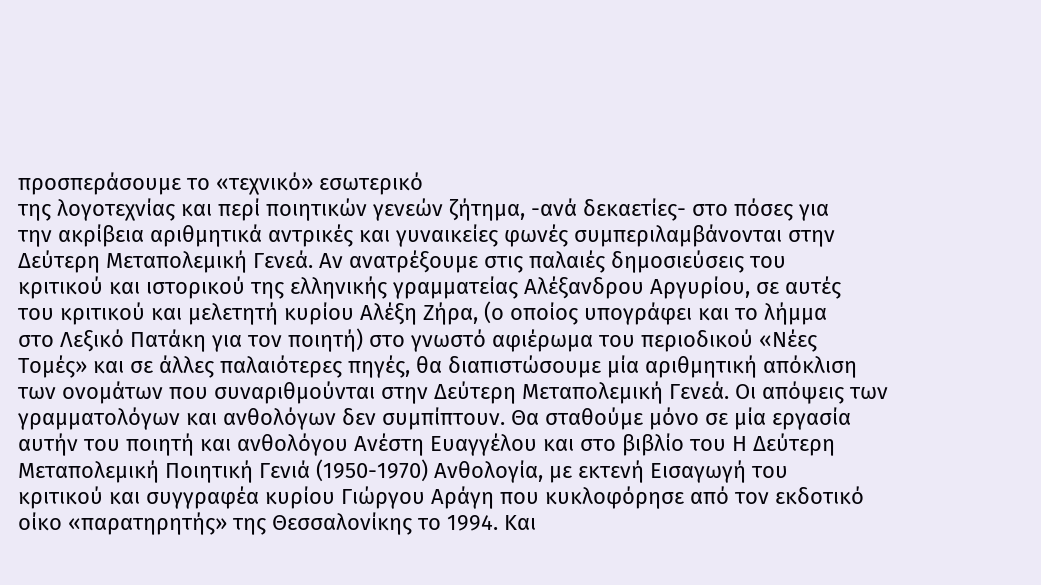προσπεράσουμε το «τεχνικό» εσωτερικό
της λογοτεχνίας και περί ποιητικών γενεών ζήτημα, -ανά δεκαετίες- στο πόσες για
την ακρίβεια αριθμητικά αντρικές και γυναικείες φωνές συμπεριλαμβάνονται στην
Δεύτερη Μεταπολεμική Γενεά. Αν ανατρέξουμε στις παλαιές δημοσιεύσεις του
κριτικού και ιστορικού της ελληνικής γραμματείας Αλέξανδρου Αργυρίου, σε αυτές
του κριτικού και μελετητή κυρίου Αλέξη Ζήρα, (ο οποίος υπογράφει και το λήμμα
στο Λεξικό Πατάκη για τον ποιητή) στο γνωστό αφιέρωμα του περιοδικού «Νέες
Τομές» και σε άλλες παλαιότερες πηγές, θα διαπιστώσουμε μία αριθμητική απόκλιση
των ονομάτων που συναριθμούνται στην Δεύτερη Μεταπολεμική Γενεά. Οι απόψεις των
γραμματολόγων και ανθολόγων δεν συμπίπτουν. Θα σταθούμε μόνο σε μία εργασία
αυτήν του ποιητή και ανθολόγου Ανέστη Ευαγγέλου και στο βιβλίο του Η Δεύτερη
Μεταπολεμική Ποιητική Γενιά (1950-1970) Ανθολογία, με εκτενή Εισαγωγή του
κριτικού και συγγραφέα κυρίου Γιώργου Αράγη που κυκλοφόρησε από τον εκδοτικό
οίκο «παρατηρητής» της Θεσσαλονίκης το 1994. Και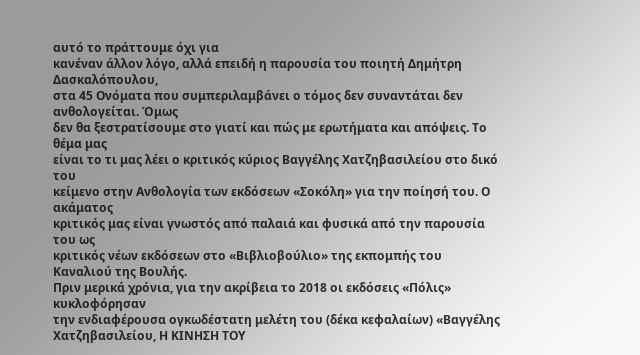αυτό το πράττουμε όχι για
κανέναν άλλον λόγο, αλλά επειδή η παρουσία του ποιητή Δημήτρη Δασκαλόπουλου,
στα 45 Ονόματα που συμπεριλαμβάνει ο τόμος δεν συναντάται δεν ανθολογείται. Όμως
δεν θα ξεστρατίσουμε στο γιατί και πώς με ερωτήματα και απόψεις. Το θέμα μας
είναι το τι μας λέει ο κριτικός κύριος Βαγγέλης Χατζηβασιλείου στο δικό του
κείμενο στην Ανθολογία των εκδόσεων «Σοκόλη» για την ποίησή του. Ο ακάματος
κριτικός μας είναι γνωστός από παλαιά και φυσικά από την παρουσία του ως
κριτικός νέων εκδόσεων στο «Βιβλιοβούλιο» της εκπομπής του Καναλιού της Βουλής.
Πριν μερικά χρόνια, για την ακρίβεια το 2018 οι εκδόσεις «Πόλις» κυκλοφόρησαν
την ενδιαφέρουσα ογκωδέστατη μελέτη του (δέκα κεφαλαίων) «Βαγγέλης
Χατζηβασιλείου, Η ΚΙΝΗΣΗ ΤΟΥ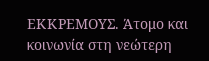ΕΚΚΡΕΜΟΥΣ. Άτομο και κοινωνία στη νεώτερη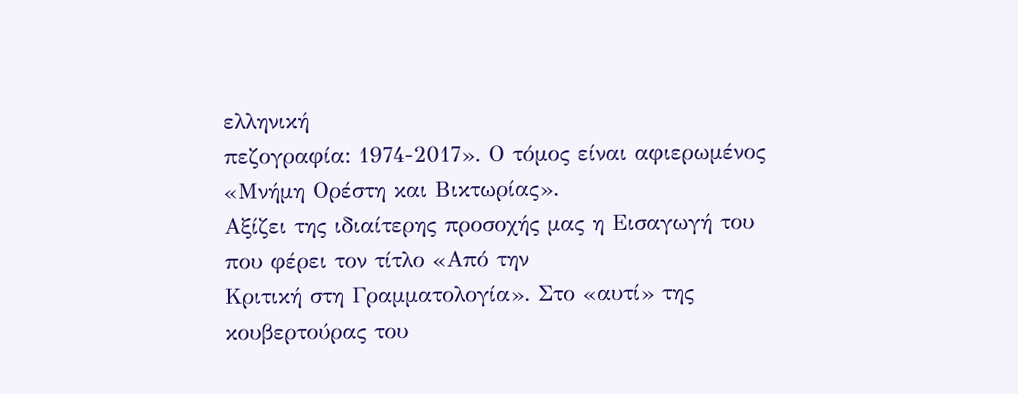ελληνική
πεζογραφία: 1974-2017». Ο τόμος είναι αφιερωμένος «Μνήμη Ορέστη και Βικτωρίας».
Αξίζει της ιδιαίτερης προσοχής μας η Εισαγωγή του που φέρει τον τίτλο «Από την
Κριτική στη Γραμματολογία». Στο «αυτί» της κουβερτούρας του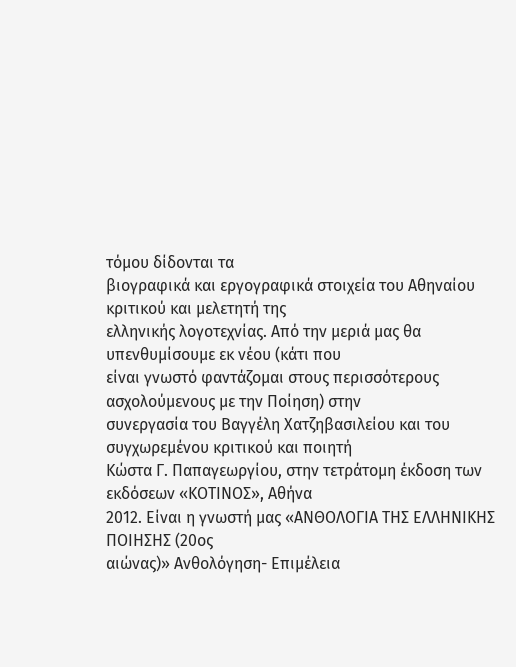τόμου δίδονται τα
βιογραφικά και εργογραφικά στοιχεία του Αθηναίου κριτικού και μελετητή της
ελληνικής λογοτεχνίας. Από την μεριά μας θα υπενθυμίσουμε εκ νέου (κάτι που
είναι γνωστό φαντάζομαι στους περισσότερους ασχολούμενους με την Ποίηση) στην
συνεργασία του Βαγγέλη Χατζηβασιλείου και του συγχωρεμένου κριτικού και ποιητή
Κώστα Γ. Παπαγεωργίου, στην τετράτομη έκδοση των εκδόσεων «ΚΟΤΙΝΟΣ», Αθήνα
2012. Είναι η γνωστή μας «ΑΝΘΟΛΟΓΙΑ ΤΗΣ ΕΛΛΗΝΙΚΗΣ ΠΟΙΗΣΗΣ (20ος
αιώνας)» Ανθολόγηση- Επιμέλεια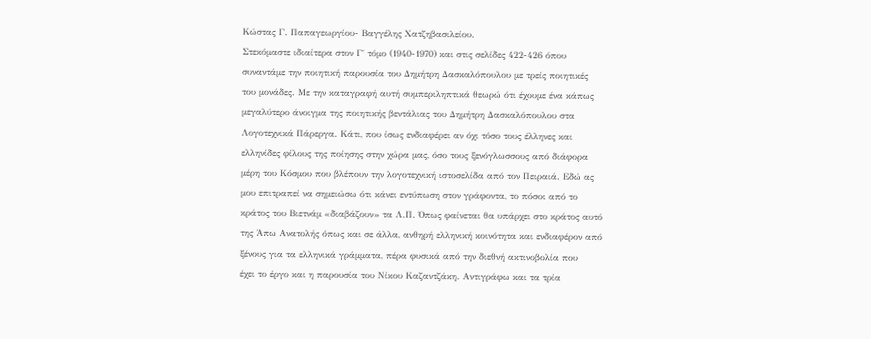Κώστας Γ. Παπαγεωργίου- Βαγγέλης Χατζηβασιλείου.
Στεκόμαστε ιδιαίτερα στον Γ΄ τόμο (1940-1970) και στις σελίδες 422-426 όπου
συναντάμε την ποιητική παρουσία του Δημήτρη Δασκαλόπουλου με τρείς ποιητικές
του μονάδες. Με την καταγραφή αυτή συμπεριληπτικά θεωρώ ότι έχουμε ένα κάπως
μεγαλύτερο άνοιγμα της ποιητικής βεντάλιας του Δημήτρη Δασκαλόπουλου στα
Λογοτεχνικά Πάρεργα. Κάτι, που ίσως ενδιαφέρει αν όχι τόσο τους έλληνες και
ελληνίδες φίλους της ποίησης στην χώρα μας, όσο τους ξενόγλωσσους από διάφορα
μέρη του Κόσμου που βλέπουν την λογοτεχνική ιστοσελίδα από τον Πειραιά. Εδώ ας
μου επιτραπεί να σημειώσω ότι κάνει εντύπωση στον γράφοντα, το πόσοι από το
κράτος του Βιετνάμ «διαβάζουν» τα Λ.Π. Όπως φαίνεται θα υπάρχει στο κράτος αυτό
της Άπω Ανατολής όπως και σε άλλα, ανθηρή ελληνική κοινότητα και ενδιαφέρον από
ξένους για τα ελληνικά γράμματα, πέρα φυσικά από την διεθνή ακτινοβολία που
έχει το έργο και η παρουσία του Νίκου Καζαντζάκη. Αντιγράφω και τα τρία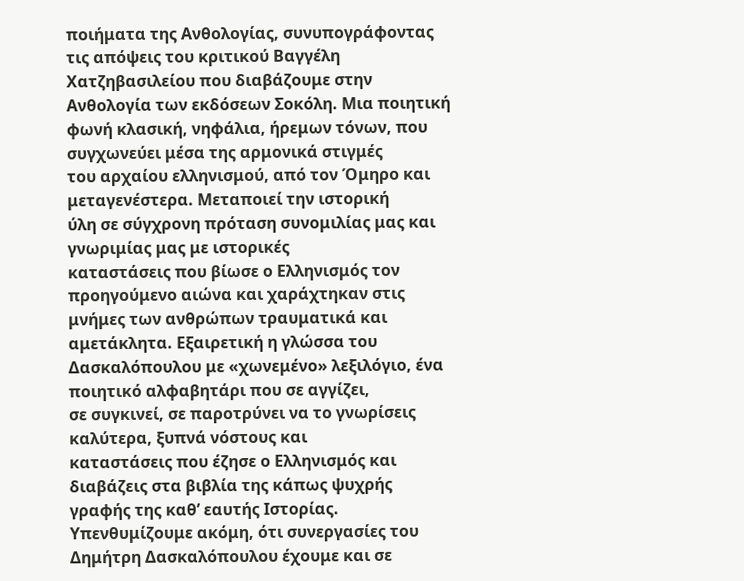ποιήματα της Ανθολογίας, συνυπογράφοντας τις απόψεις του κριτικού Βαγγέλη
Χατζηβασιλείου που διαβάζουμε στην Ανθολογία των εκδόσεων Σοκόλη. Μια ποιητική
φωνή κλασική, νηφάλια, ήρεμων τόνων, που συγχωνεύει μέσα της αρμονικά στιγμές
του αρχαίου ελληνισμού, από τον Όμηρο και μεταγενέστερα. Μεταποιεί την ιστορική
ύλη σε σύγχρονη πρόταση συνομιλίας μας και γνωριμίας μας με ιστορικές
καταστάσεις που βίωσε ο Ελληνισμός τον προηγούμενο αιώνα και χαράχτηκαν στις
μνήμες των ανθρώπων τραυματικά και αμετάκλητα. Εξαιρετική η γλώσσα του
Δασκαλόπουλου με «χωνεμένο» λεξιλόγιο, ένα ποιητικό αλφαβητάρι που σε αγγίζει,
σε συγκινεί, σε παροτρύνει να το γνωρίσεις καλύτερα, ξυπνά νόστους και
καταστάσεις που έζησε ο Ελληνισμός και διαβάζεις στα βιβλία της κάπως ψυχρής
γραφής της καθ’ εαυτής Ιστορίας. Υπενθυμίζουμε ακόμη, ότι συνεργασίες του
Δημήτρη Δασκαλόπουλου έχουμε και σε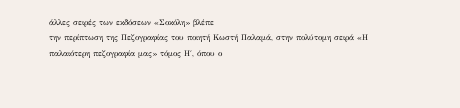άλλες σειρές των εκδόσεων «Σοκόλη» βλέπε
την περίπτωση της Πεζογραφίας του ποιητή Κωστή Παλαμά, στην πολύτομη σειρά «Η
παλαιότερη πεζογραφία μας» τόμος Η΄, όπου ο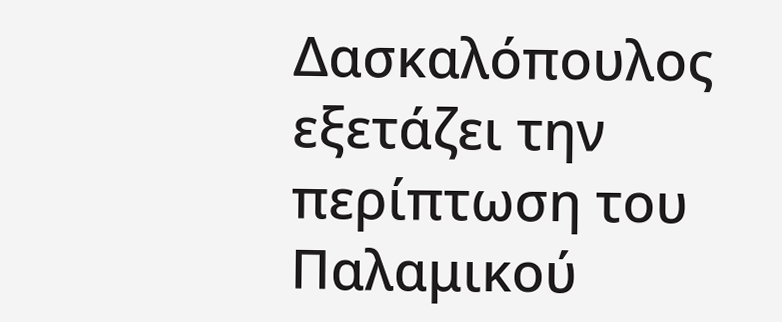Δασκαλόπουλος εξετάζει την
περίπτωση του Παλαμικού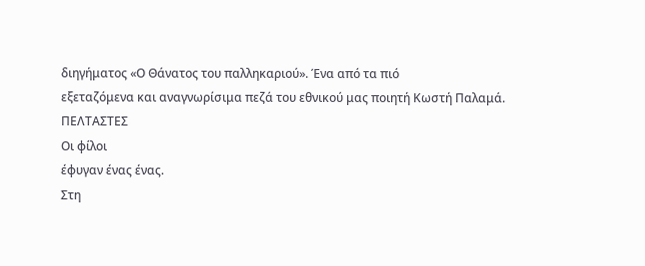διηγήματος «Ο Θάνατος του παλληκαριού». Ένα από τα πιό
εξεταζόμενα και αναγνωρίσιμα πεζά του εθνικού μας ποιητή Κωστή Παλαμά.
ΠΕΛΤΑΣΤΕΣ
Οι φίλοι
έφυγαν ένας ένας.
Στη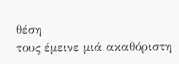θέση
τους έμεινε μιά ακαθόριστη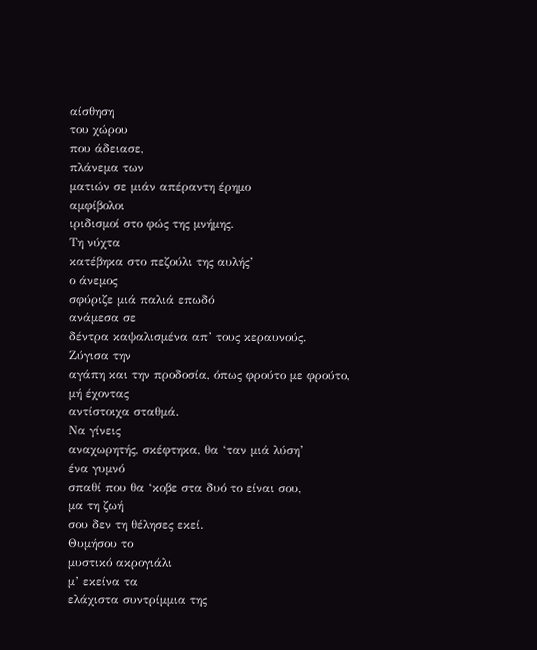αίσθηση
του χώρου
που άδειασε,
πλάνεμα των
ματιών σε μιάν απέραντη έρημο
αμφίβολοι
ιριδισμοί στο φώς της μνήμης.
Τη νύχτα
κατέβηκα στο πεζούλι της αυλής’
ο άνεμος
σφύριζε μιά παλιά επωδό
ανάμεσα σε
δέντρα καψαλισμένα απ’ τους κεραυνούς.
Ζύγισα την
αγάπη και την προδοσία, όπως φρούτο με φρούτο,
μή έχοντας
αντίστοιχα σταθμά.
Να γίνεις
αναχωρητής, σκέφτηκα, θα ‘ταν μιά λύση’
ένα γυμνό
σπαθί που θα ‘κοβε στα δυό το είναι σου,
μα τη ζωή
σου δεν τη θέλησες εκεί.
Θυμήσου το
μυστικό ακρογιάλι
μ’ εκείνα τα
ελάχιστα συντρίμμια της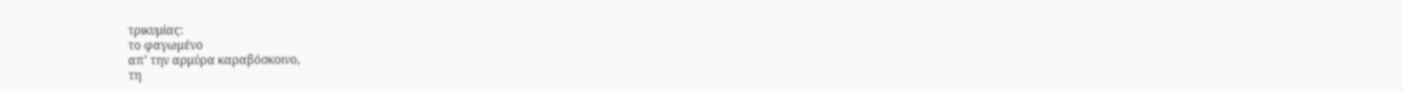τρικυμίας:
το φαγωμένο
απ’ την αρμύρα καραβόσκοινο,
τη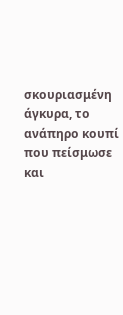σκουριασμένη άγκυρα, το ανάπηρο κουπί
που πείσμωσε
και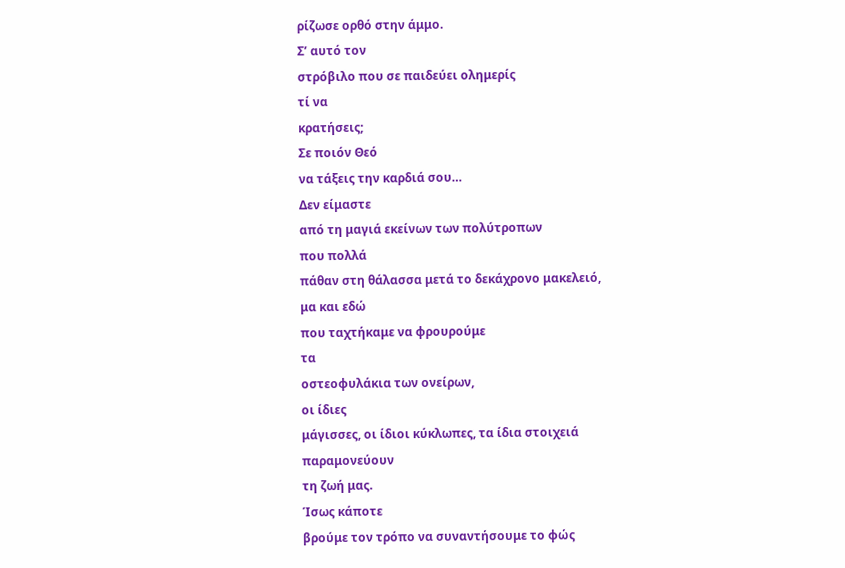ρίζωσε ορθό στην άμμο.
Σ’ αυτό τον
στρόβιλο που σε παιδεύει ολημερίς
τί να
κρατήσεις;
Σε ποιόν Θεό
να τάξεις την καρδιά σου…
Δεν είμαστε
από τη μαγιά εκείνων των πολύτροπων
που πολλά
πάθαν στη θάλασσα μετά το δεκάχρονο μακελειό,
μα και εδώ
που ταχτήκαμε να φρουρούμε
τα
οστεοφυλάκια των ονείρων,
οι ίδιες
μάγισσες, οι ίδιοι κύκλωπες, τα ίδια στοιχειά
παραμονεύουν
τη ζωή μας.
Ίσως κάποτε
βρούμε τον τρόπο να συναντήσουμε το φώς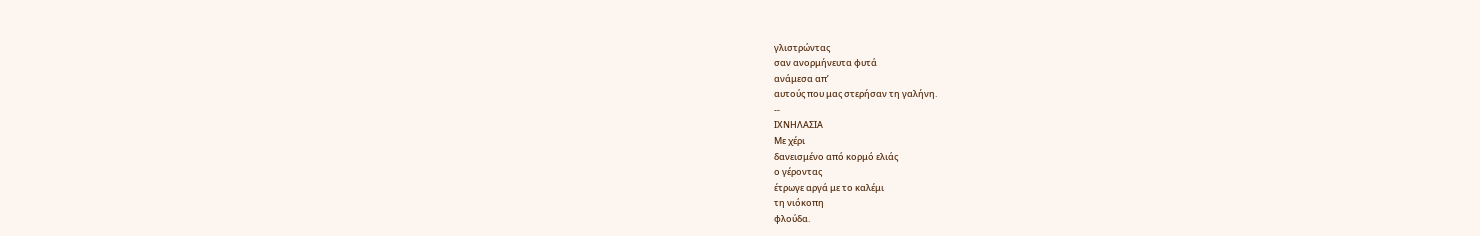γλιστρώντας
σαν ανορμήνευτα φυτά
ανάμεσα απ’
αυτούς που μας στερήσαν τη γαλήνη.
--
ΙΧΝΗΛΑΣΙΑ
Με χέρι
δανεισμένο από κορμό ελιάς
ο γέροντας
έτρωγε αργά με το καλέμι
τη νιόκοπη
φλούδα.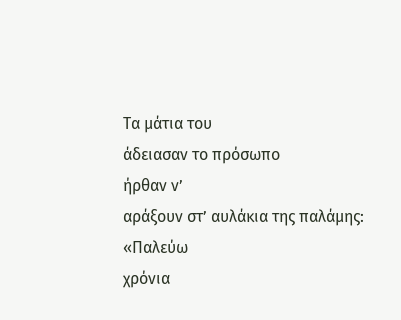Τα μάτια του
άδειασαν το πρόσωπο
ήρθαν ν’
αράξουν στ’ αυλάκια της παλάμης:
«Παλεύω
χρόνια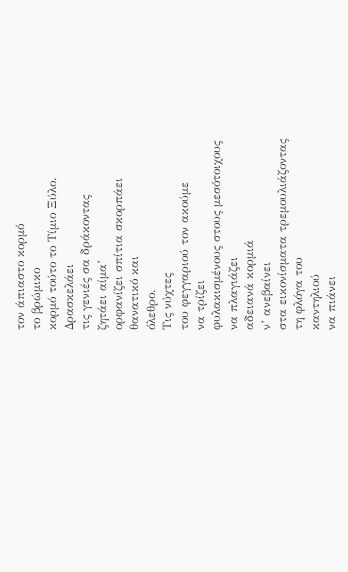τον άπιαστο κορμό
το βρώμικο
κορμό τούτο το Τίμιο Ξύλο.
Δρασκελάει
τις γενιές σα δράκοντας
ζητάει αίμα’
ορφανίζει σπίτια σκορπάει
θανατικό και
όλεθρο.
Τις νύχτες
του φεγγαριού τον ακούμε
να τρίζει
φυλακισμένους στους μεσότοιχους
να πλαγιάζει
αδειανά κορμιά
ν’ ανεβαίνει
στα εικονίσματα τρεμουλιάζοντας
τη φλόγα του
καντηλιού
να πιάνει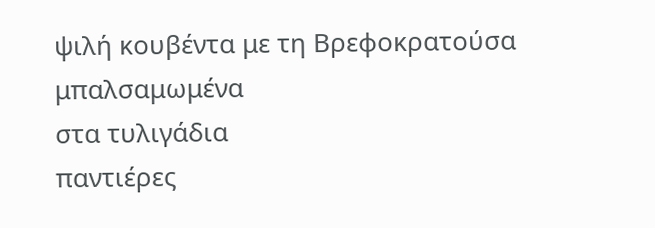ψιλή κουβέντα με τη Βρεφοκρατούσα
μπαλσαμωμένα
στα τυλιγάδια
παντιέρες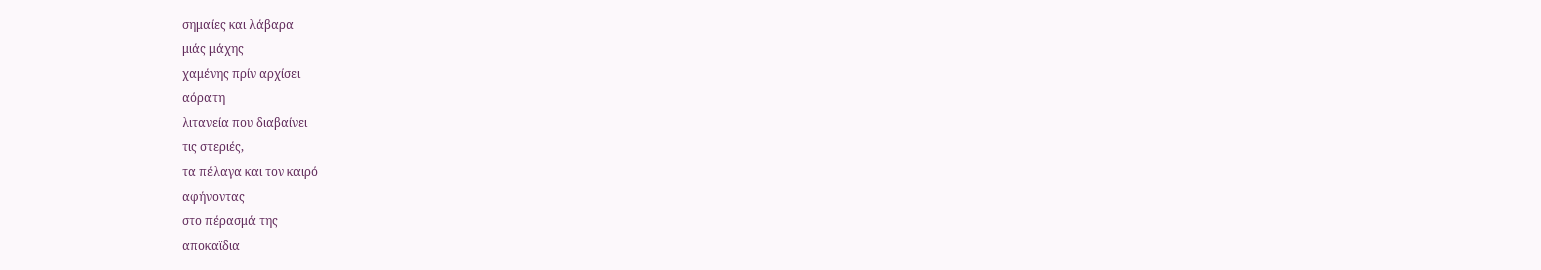σημαίες και λάβαρα
μιάς μάχης
χαμένης πρίν αρχίσει
αόρατη
λιτανεία που διαβαίνει
τις στεριές,
τα πέλαγα και τον καιρό
αφήνοντας
στο πέρασμά της
αποκαϊδια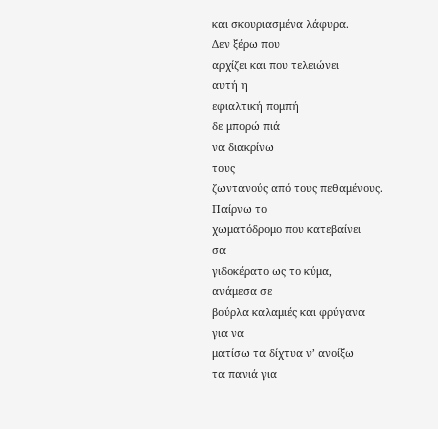και σκουριασμένα λάφυρα.
Δεν ξέρω που
αρχίζει και που τελειώνει
αυτή η
εφιαλτική πομπή
δε μπορώ πιά
να διακρίνω
τους
ζωντανούς από τους πεθαμένους.
Παίρνω το
χωματόδρομο που κατεβαίνει
σα
γιδοκέρατο ως το κύμα,
ανάμεσα σε
βούρλα καλαμιές και φρύγανα
για να
ματίσω τα δίχτυα ν’ ανοίξω
τα πανιά για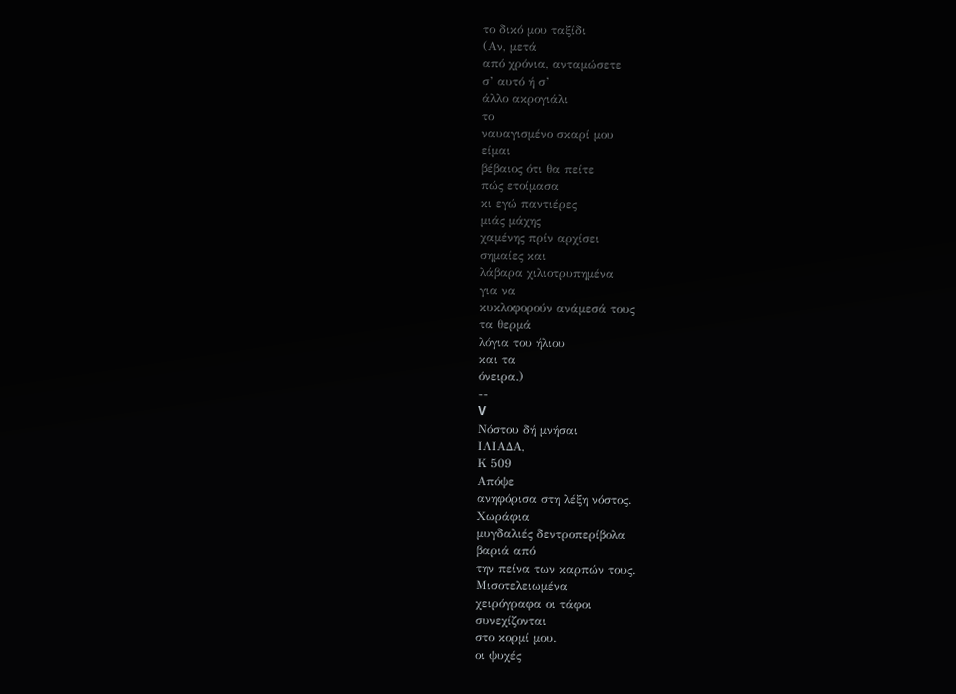το δικό μου ταξίδι
(Αν, μετά
από χρόνια, ανταμώσετε
σ’ αυτό ή σ’
άλλο ακρογιάλι
το
ναυαγισμένο σκαρί μου
είμαι
βέβαιος ότι θα πείτε
πώς ετοίμασα
κι εγώ παντιέρες
μιάς μάχης
χαμένης πρίν αρχίσει
σημαίες και
λάβαρα χιλιοτρυπημένα
για να
κυκλοφορούν ανάμεσά τους
τα θερμά
λόγια του ήλιου
και τα
όνειρα.)
--
V
Νόστου δή μνήσαι
ΙΛΙΑΔΑ,
Κ 509
Απόψε
ανηφόρισα στη λέξη νόστος.
Χωράφια
μυγδαλιές δεντροπερίβολα
βαριά από
την πείνα των καρπών τους.
Μισοτελειωμένα
χειρόγραφα οι τάφοι
συνεχίζονται
στο κορμί μου.
οι ψυχές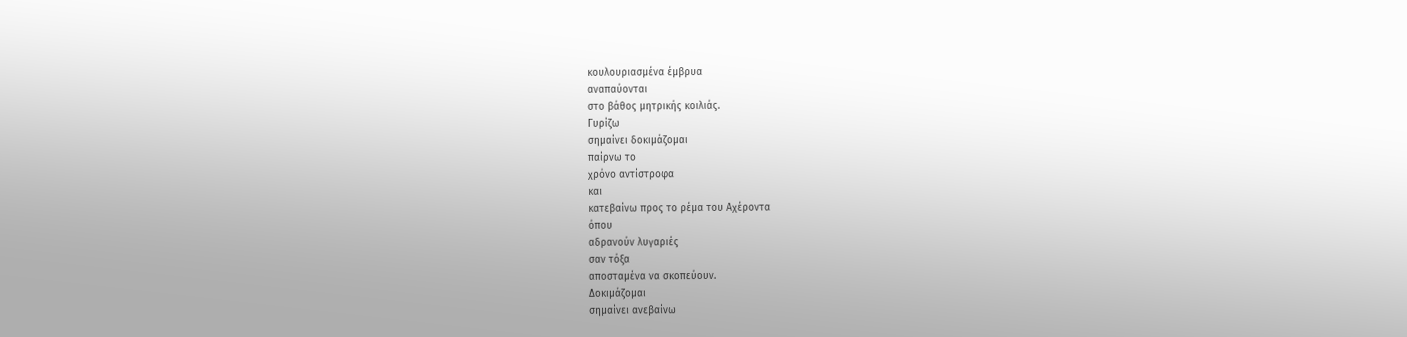κουλουριασμένα έμβρυα
αναπαύονται
στο βάθος μητρικής κοιλιάς.
Γυρίζω
σημαίνει δοκιμάζομαι
παίρνω το
χρόνο αντίστροφα
και
κατεβαίνω προς το ρέμα του Αχέροντα
όπου
αδρανούν λυγαριές
σαν τόξα
αποσταμένα να σκοπεύουν.
Δοκιμάζομαι
σημαίνει ανεβαίνω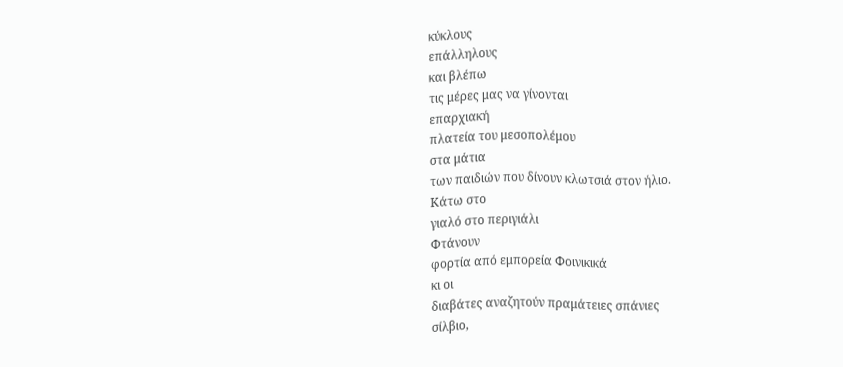κύκλους
επάλληλους
και βλέπω
τις μέρες μας να γίνονται
επαρχιακή
πλατεία του μεσοπολέμου
στα μάτια
των παιδιών που δίνουν κλωτσιά στον ήλιο.
Κάτω στο
γιαλό στο περιγιάλι
Φτάνουν
φορτία από εμπορεία Φοινικικά
κι οι
διαβάτες αναζητούν πραμάτειες σπάνιες
σίλβιο,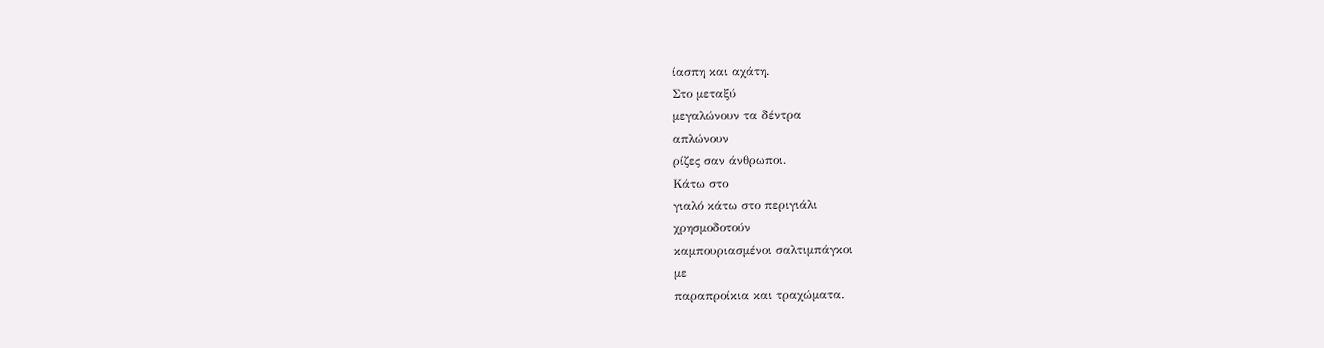ίασπη και αχάτη.
Στο μεταξύ
μεγαλώνουν τα δέντρα
απλώνουν
ρίζες σαν άνθρωποι.
Κάτω στο
γιαλό κάτω στο περιγιάλι
χρησμοδοτούν
καμπουριασμένοι σαλτιμπάγκοι
με
παραπροίκια και τραχώματα.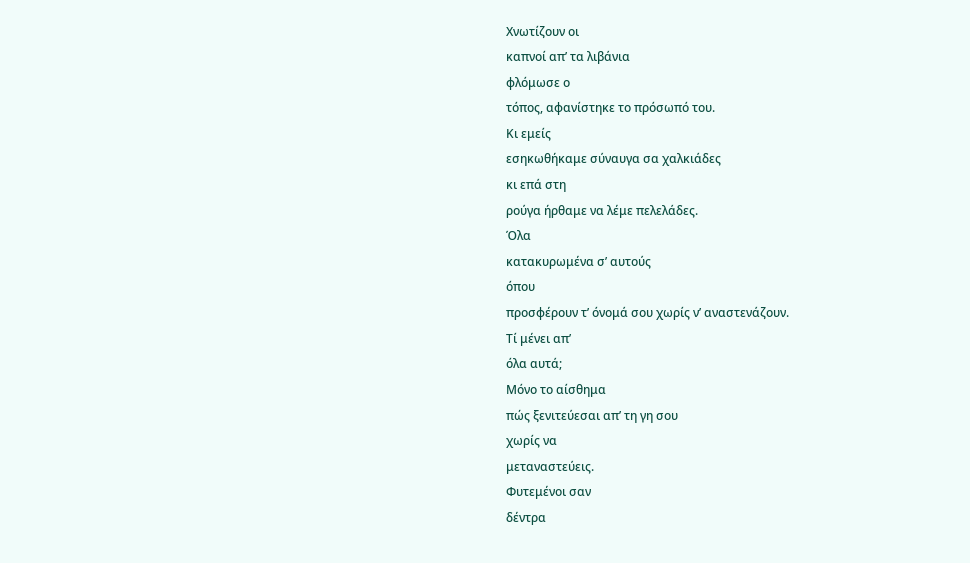Χνωτίζουν οι
καπνοί απ’ τα λιβάνια
φλόμωσε ο
τόπος, αφανίστηκε το πρόσωπό του.
Κι εμείς
εσηκωθήκαμε σύναυγα σα χαλκιάδες
κι επά στη
ρούγα ήρθαμε να λέμε πελελάδες.
Όλα
κατακυρωμένα σ’ αυτούς
όπου
προσφέρουν τ’ όνομά σου χωρίς ν’ αναστενάζουν.
Τί μένει απ’
όλα αυτά;
Μόνο το αίσθημα
πώς ξενιτεύεσαι απ’ τη γη σου
χωρίς να
μεταναστεύεις.
Φυτεμένοι σαν
δέντρα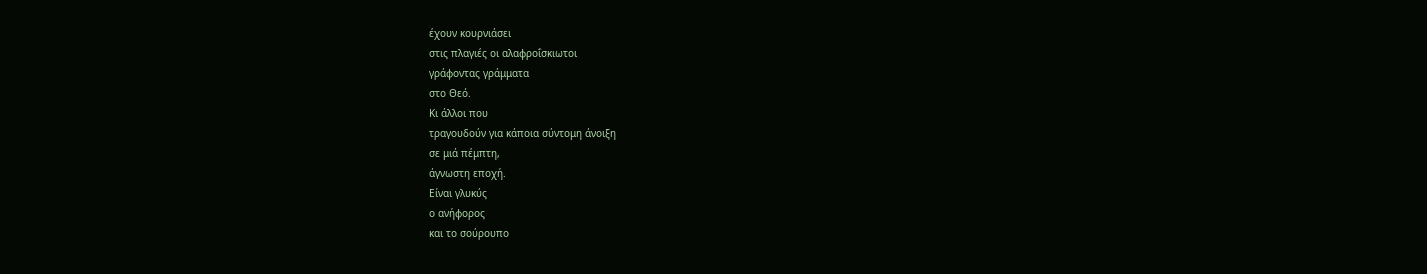έχουν κουρνιάσει
στις πλαγιές οι αλαφροΐσκιωτοι
γράφοντας γράμματα
στο Θεό.
Κι άλλοι που
τραγουδούν για κάποια σύντομη άνοιξη
σε μιά πέμπτη,
άγνωστη εποχή.
Είναι γλυκύς
ο ανήφορος
και το σούρουπο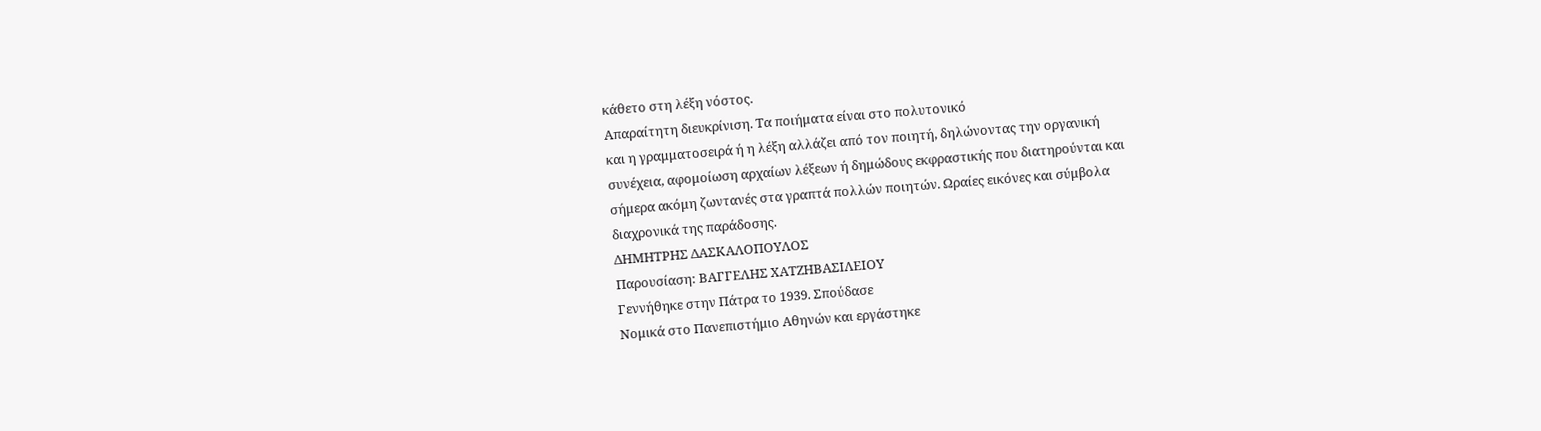κάθετο στη λέξη νόστος.
Απαραίτητη διευκρίνιση. Τα ποιήματα είναι στο πολυτονικό
και η γραμματοσειρά ή η λέξη αλλάζει από τον ποιητή, δηλώνοντας την οργανική
συνέχεια, αφομοίωση αρχαίων λέξεων ή δημώδους εκφραστικής που διατηρούνται και
σήμερα ακόμη ζωντανές στα γραπτά πολλών ποιητών. Ωραίες εικόνες και σύμβολα
διαχρονικά της παράδοσης.
ΔΗΜΗΤΡΗΣ ΔΑΣΚΑΛΟΠΟΥΛΟΣ
Παρουσίαση: ΒΑΓΓΕΛΗΣ ΧΑΤΖΗΒΑΣΙΛΕΙΟΥ
Γεννήθηκε στην Πάτρα το 1939. Σπούδασε
Νομικά στο Πανεπιστήμιο Αθηνών και εργάστηκε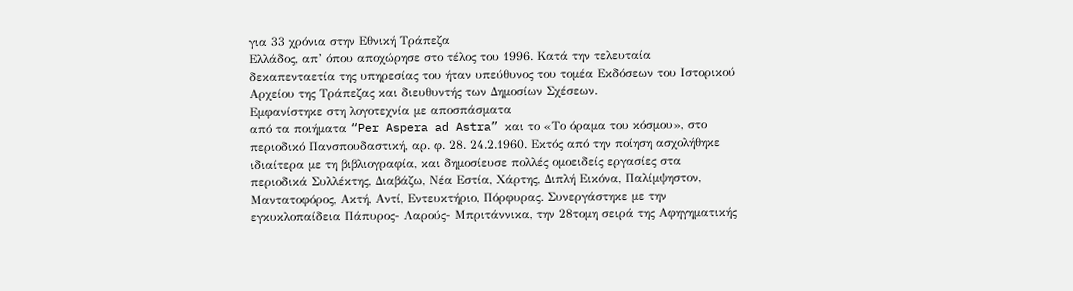για 33 χρόνια στην Εθνική Τράπεζα
Ελλάδος, απ’ όπου αποχώρησε στο τέλος του 1996. Κατά την τελευταία
δεκαπενταετία της υπηρεσίας του ήταν υπεύθυνος του τομέα Εκδόσεων του Ιστορικού
Αρχείου της Τράπεζας και διευθυντής των Δημοσίων Σχέσεων.
Εμφανίστηκε στη λογοτεχνία με αποσπάσματα
από τα ποιήματα “Per Aspera ad Astra” και το «Το όραμα του κόσμου», στο
περιοδικό Πανσπουδαστική, αρ. φ. 28. 24.2.1960. Εκτός από την ποίηση ασχολήθηκε
ιδιαίτερα με τη βιβλιογραφία, και δημοσίευσε πολλές ομοειδείς εργασίες στα
περιοδικά Συλλέκτης, Διαβάζω, Νέα Εστία, Χάρτης, Διπλή Εικόνα, Παλίμψηστον,
Μαντατοφόρος, Ακτή, Αντί, Εντευκτήριο, Πόρφυρας. Συνεργάστηκε με την
εγκυκλοπαίδεια Πάπυρος- Λαρούς- Μπριτάννικα, την 28τομη σειρά της Αφηγηματικής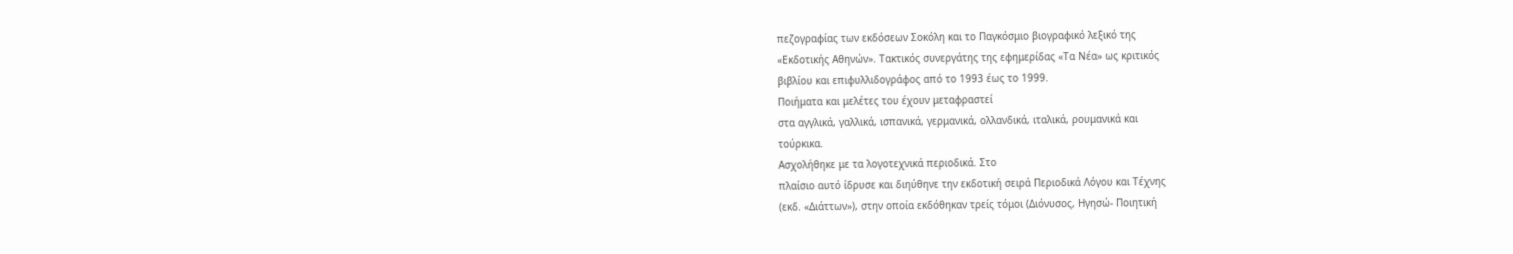πεζογραφίας των εκδόσεων Σοκόλη και το Παγκόσμιο βιογραφικό λεξικό της
«Εκδοτικής Αθηνών». Τακτικός συνεργάτης της εφημερίδας «Τα Νέα» ως κριτικός
βιβλίου και επιφυλλιδογράφος από το 1993 έως το 1999.
Ποιήματα και μελέτες του έχουν μεταφραστεί
στα αγγλικά, γαλλικά, ισπανικά, γερμανικά, ολλανδικά, ιταλικά, ρουμανικά και
τούρκικα.
Ασχολήθηκε με τα λογοτεχνικά περιοδικά. Στο
πλαίσιο αυτό ίδρυσε και διηύθηνε την εκδοτική σειρά Περιοδικά Λόγου και Τέχνης
(εκδ. «Διάττων»), στην οποία εκδόθηκαν τρείς τόμοι (Διόνυσος, Ηγησώ- Ποιητική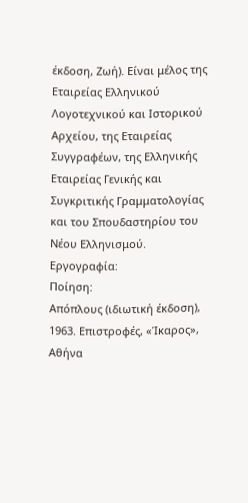έκδοση, Ζωή). Είναι μέλος της Εταιρείας Ελληνικού Λογοτεχνικού και Ιστορικού
Αρχείου, της Εταιρείας Συγγραφέων, της Ελληνικής Εταιρείας Γενικής και
Συγκριτικής Γραμματολογίας και του Σπουδαστηρίου του Νέου Ελληνισμού.
Εργογραφία:
Ποίηση:
Απόπλους (ιδιωτική έκδοση), 1963. Επιστροφές, «Ίκαρος», Αθήνα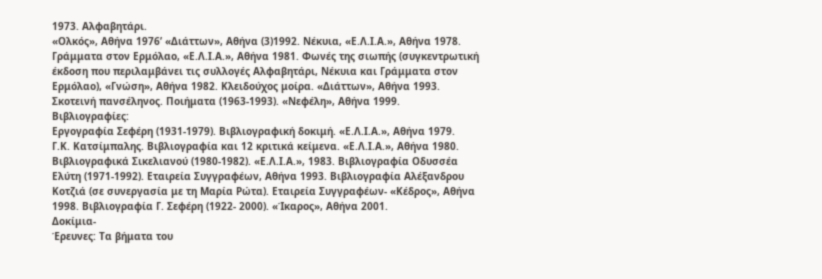1973. Αλφαβητάρι.
«Ολκός», Αθήνα 1976’ «Διάττων», Αθήνα (3)1992. Νέκυια, «Ε.Λ.Ι.Α.», Αθήνα 1978.
Γράμματα στον Ερμόλαο, «Ε.Λ.Ι.Α.», Αθήνα 1981. Φωνές της σιωπής (συγκεντρωτική
έκδοση που περιλαμβάνει τις συλλογές Αλφαβητάρι, Νέκυια και Γράμματα στον
Ερμόλαο), «Γνώση», Αθήνα 1982. Κλειδούχος μοίρα. «Διάττων», Αθήνα 1993.
Σκοτεινή πανσέληνος. Ποιήματα (1963-1993). «Νεφέλη», Αθήνα 1999.
Βιβλιογραφίες:
Εργογραφία Σεφέρη (1931-1979). Βιβλιογραφική δοκιμή. «Ε.Λ.Ι.Α.», Αθήνα 1979.
Γ.Κ. Κατσίμπαλης. Βιβλιογραφία και 12 κριτικά κείμενα. «Ε.Λ.Ι.Α.», Αθήνα 1980.
Βιβλιογραφικά Σικελιανού (1980-1982). «Ε.Λ.Ι.Α.», 1983. Βιβλιογραφία Οδυσσέα
Ελύτη (1971-1992). Εταιρεία Συγγραφέων, Αθήνα 1993. Βιβλιογραφία Αλέξανδρου
Κοτζιά (σε συνεργασία με τη Μαρία Ρώτα). Εταιρεία Συγγραφέων- «Κέδρος», Αθήνα
1998. Βιβλιογραφία Γ. Σεφέρη (1922- 2000). «Ίκαρος», Αθήνα 2001.
Δοκίμια-
Έρευνες: Τα βήματα του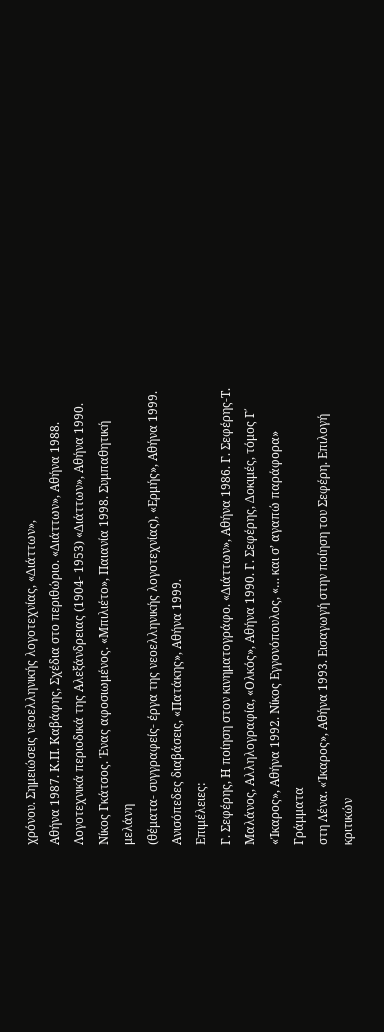χρόνου. Σημειώσεις νεοελληνικής λογοτεχνίας, «Διάττων»,
Αθήνα 1987. Κ.Π. Καβάφης, Σχέδια στο περιθώριο. «Διάττων», Αθήνα 1988.
Λογοτεχνικά περιοδικά της Αλεξάνδρειας (1904- 1953) «Διάττων», Αθήνα 1990.
Νίκος Γκάτσος. Ένας αφοσιωμένος. «Μπιλιέτο», Παιανία 1998. Συμπαθητική μελάνη
(θέματα- συγγραφείς- έργα της νεοελληνικής λογοτεχνίας), «Ερμής», Αθήνα 1999.
Ανισόπεδες διαβάσεις, «Πατάκης», Αθήνα 1999.
Επιμέλειες:
Γ. Σεφέρης, Η ποίηση στον κινηματογράφο. «Διάττων», Αθήνα 1986. Γ. Σεφέρης-Τ.
Μαλάνος, Αλληλογραφία, «Ολκός», Αθήνα 1990. Γ. Σεφέρης, Δοκιμές, τόμος Γ΄
«Ίκαρος», Αθήνα 1992. Νίκος Εγγονόπουλος, «… και σ’ αγαπώ παράφορα» Γράμματα
στη Λένα. «Ίκαρος», Αθήνα 1993. Εισαγωγή στην ποίηση του Σεφέρη. Επιλογή
κριτικών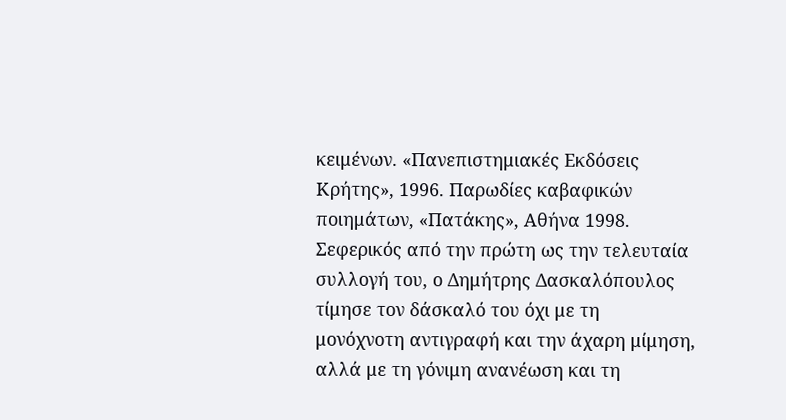κειμένων. «Πανεπιστημιακές Εκδόσεις Κρήτης», 1996. Παρωδίες καβαφικών
ποιημάτων, «Πατάκης», Αθήνα 1998.
Σεφερικός από την πρώτη ως την τελευταία
συλλογή του, ο Δημήτρης Δασκαλόπουλος τίμησε τον δάσκαλό του όχι με τη
μονόχνοτη αντιγραφή και την άχαρη μίμηση, αλλά με τη γόνιμη ανανέωση και τη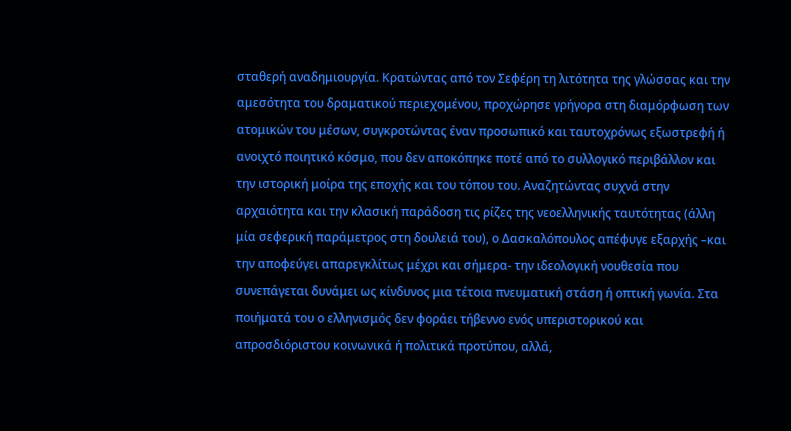σταθερή αναδημιουργία. Κρατώντας από τον Σεφέρη τη λιτότητα της γλώσσας και την
αμεσότητα του δραματικού περιεχομένου, προχώρησε γρήγορα στη διαμόρφωση των
ατομικών του μέσων, συγκροτώντας έναν προσωπικό και ταυτοχρόνως εξωστρεφή ή
ανοιχτό ποιητικό κόσμο, που δεν αποκόπηκε ποτέ από το συλλογικό περιβάλλον και
την ιστορική μοίρα της εποχής και του τόπου του. Αναζητώντας συχνά στην
αρχαιότητα και την κλασική παράδοση τις ρίζες της νεοελληνικής ταυτότητας (άλλη
μία σεφερική παράμετρος στη δουλειά του), ο Δασκαλόπουλος απέφυγε εξαρχής –και
την αποφεύγει απαρεγκλίτως μέχρι και σήμερα- την ιδεολογική νουθεσία που
συνεπάγεται δυνάμει ως κίνδυνος μια τέτοια πνευματική στάση ή οπτική γωνία. Στα
ποιήματά του ο ελληνισμός δεν φοράει τήβεννο ενός υπεριστορικού και
απροσδιόριστου κοινωνικά ή πολιτικά προτύπου, αλλά,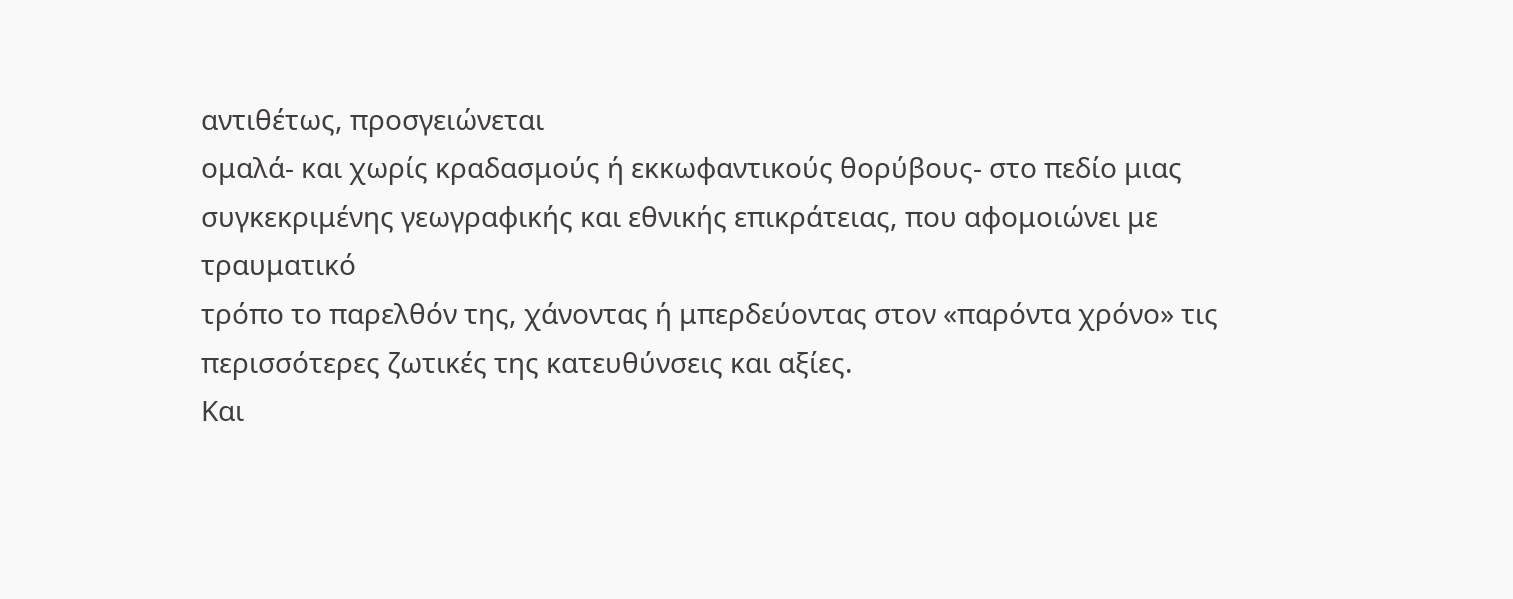αντιθέτως, προσγειώνεται
ομαλά- και χωρίς κραδασμούς ή εκκωφαντικούς θορύβους- στο πεδίο μιας
συγκεκριμένης γεωγραφικής και εθνικής επικράτειας, που αφομοιώνει με τραυματικό
τρόπο το παρελθόν της, χάνοντας ή μπερδεύοντας στον «παρόντα χρόνο» τις
περισσότερες ζωτικές της κατευθύνσεις και αξίες.
Και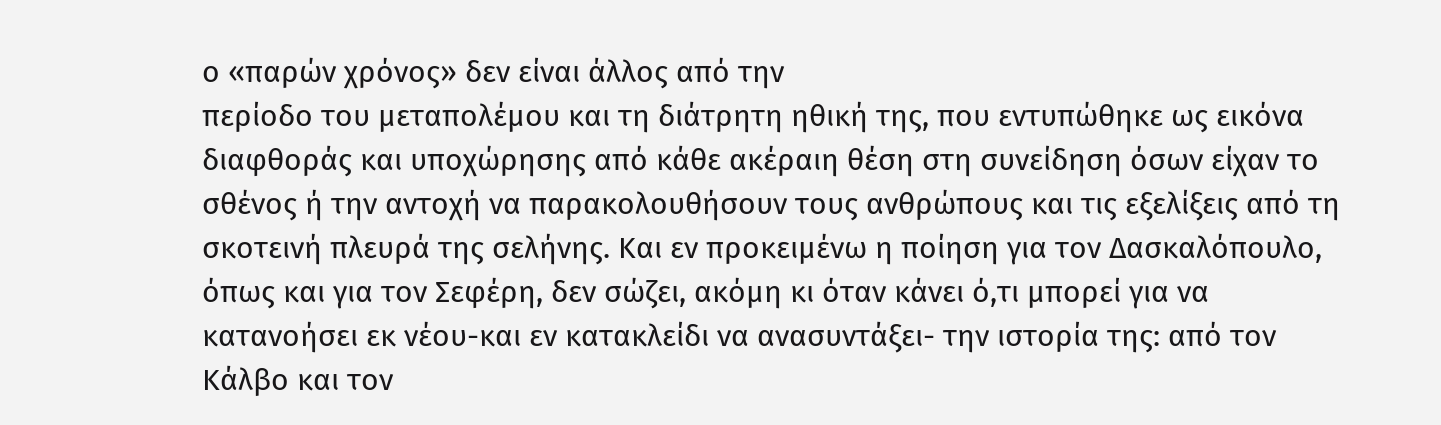ο «παρών χρόνος» δεν είναι άλλος από την
περίοδο του μεταπολέμου και τη διάτρητη ηθική της, που εντυπώθηκε ως εικόνα
διαφθοράς και υποχώρησης από κάθε ακέραιη θέση στη συνείδηση όσων είχαν το
σθένος ή την αντοχή να παρακολουθήσουν τους ανθρώπους και τις εξελίξεις από τη
σκοτεινή πλευρά της σελήνης. Και εν προκειμένω η ποίηση για τον Δασκαλόπουλο,
όπως και για τον Σεφέρη, δεν σώζει, ακόμη κι όταν κάνει ό,τι μπορεί για να
κατανοήσει εκ νέου-και εν κατακλείδι να ανασυντάξει- την ιστορία της: από τον
Κάλβο και τον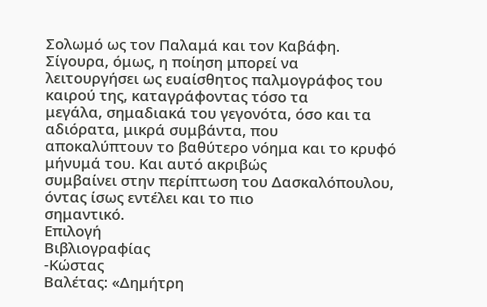Σολωμό ως τον Παλαμά και τον Καβάφη.
Σίγουρα, όμως, η ποίηση μπορεί να
λειτουργήσει ως ευαίσθητος παλμογράφος του καιρού της, καταγράφοντας τόσο τα
μεγάλα, σημαδιακά του γεγονότα, όσο και τα αδιόρατα, μικρά συμβάντα, που
αποκαλύπτουν το βαθύτερο νόημα και το κρυφό μήνυμά του. Και αυτό ακριβώς
συμβαίνει στην περίπτωση του Δασκαλόπουλου, όντας ίσως εντέλει και το πιο
σημαντικό.
Επιλογή
Βιβλιογραφίας
-Κώστας
Βαλέτας: «Δημήτρη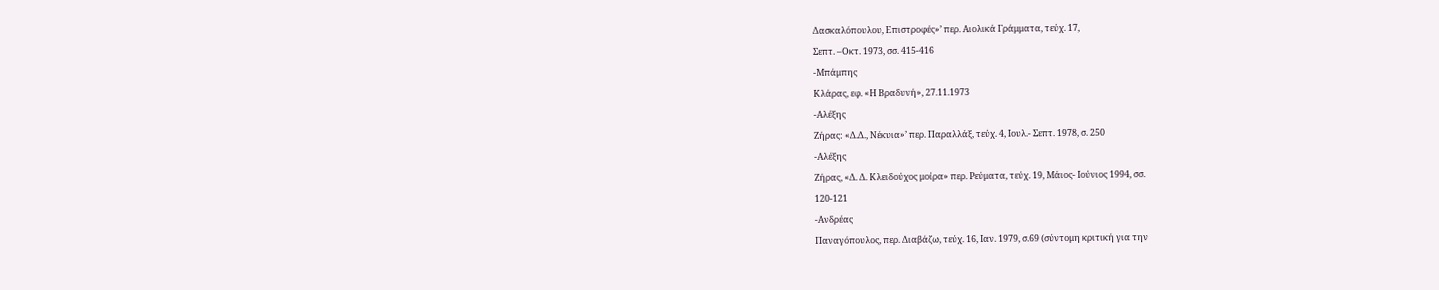Δασκαλόπουλου, Επιστροφές»’ περ. Αιολικά Γράμματα, τεύχ. 17,
Σεπτ. –Οκτ. 1973, σσ. 415-416
-Μπάμπης
Κλάρας, εφ. «Η Βραδυνή», 27.11.1973
-Αλέξης
Ζήρας: «Δ.Δ., Νέκυια»’ περ. Παραλλάξ, τεύχ. 4, Ιουλ.- Σεπτ. 1978, σ. 250
-Αλέξης
Ζήρας, «Δ. Δ. Κλειδούχος μοίρα» περ. Ρεύματα, τεύχ. 19, Μάιος- Ιούνιος 1994, σσ.
120-121
-Ανδρέας
Παναγόπουλος, περ. Διαβάζω, τεύχ. 16, Ιαν. 1979, σ.69 (σύντομη κριτική για την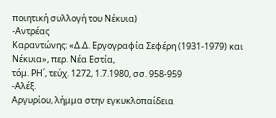ποιητική συλλογή του Νέκυια)
-Αντρέας
Καραντώνης: «Δ.Δ. Εργογραφία Σεφέρη (1931-1979) και Νέκυια», περ. Νέα Εστία,
τόμ. ΡΗ΄, τεύχ. 1272, 1.7.1980, σσ. 958-959
-Αλέξ.
Αργυρίου, λήμμα στην εγκυκλοπαίδεια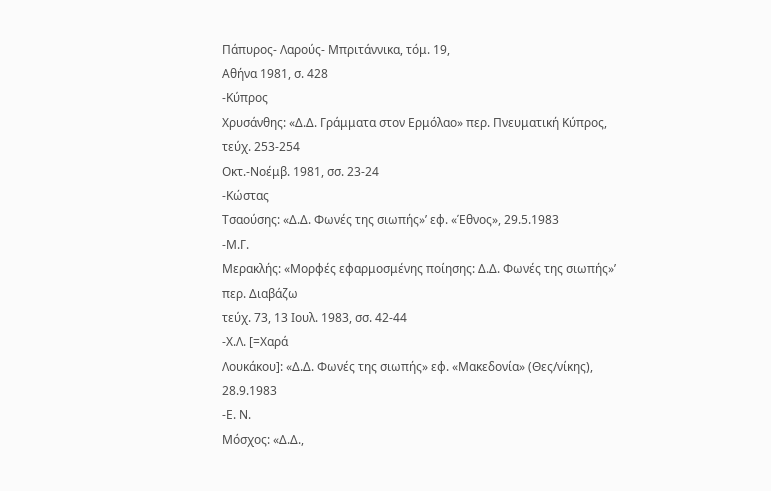Πάπυρος- Λαρούς- Μπριτάννικα, τόμ. 19,
Αθήνα 1981, σ. 428
-Κύπρος
Χρυσάνθης: «Δ.Δ. Γράμματα στον Ερμόλαο» περ. Πνευματική Κύπρος, τεύχ. 253-254
Οκτ.-Νοέμβ. 1981, σσ. 23-24
-Κώστας
Τσαούσης: «Δ.Δ. Φωνές της σιωπής»’ εφ. «Έθνος», 29.5.1983
-Μ.Γ.
Μερακλής: «Μορφές εφαρμοσμένης ποίησης: Δ.Δ. Φωνές της σιωπής»’ περ. Διαβάζω
τεύχ. 73, 13 Ιουλ. 1983, σσ. 42-44
-Χ.Λ. [=Χαρά
Λουκάκου]: «Δ.Δ. Φωνές της σιωπής» εφ. «Μακεδονία» (Θες/νίκης), 28.9.1983
-Ε. Ν.
Μόσχος: «Δ.Δ.,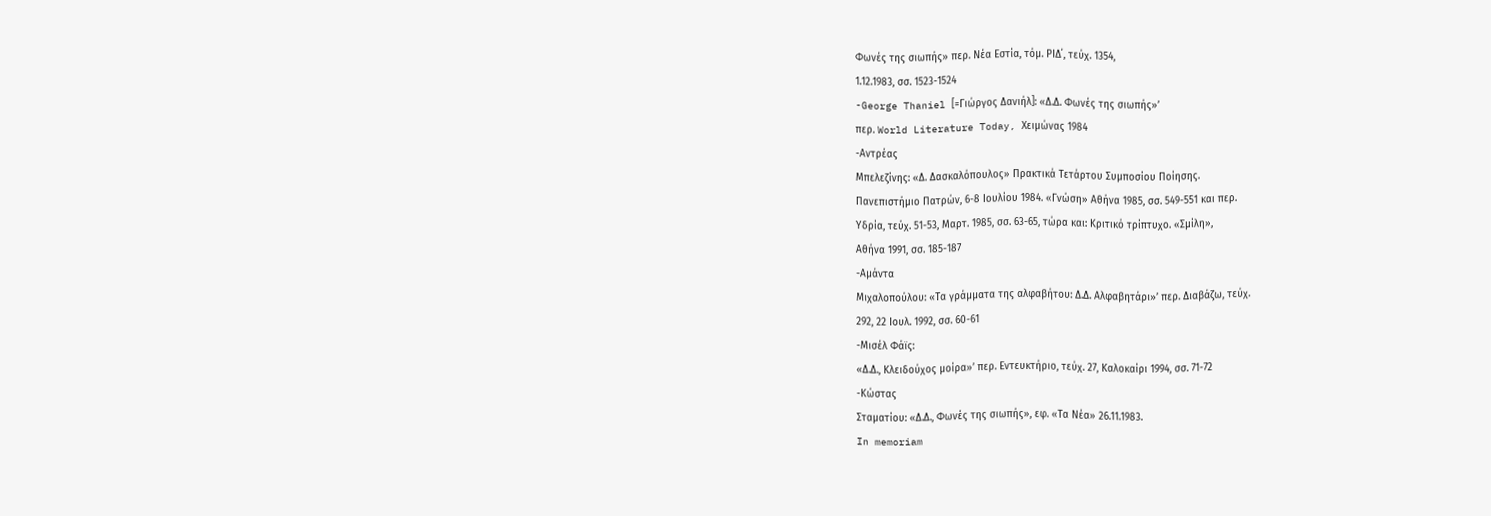Φωνές της σιωπής» περ. Νέα Εστία, τόμ. ΡΙΔ΄, τεύχ. 1354,
1.12.1983, σσ. 1523-1524
-George Thaniel [=Γιώργος Δανιήλ]: «Δ.Δ. Φωνές της σιωπής»’
περ. World Literature Today, Χειμώνας 1984
-Αντρέας
Μπελεζίνης: «Δ. Δασκαλόπουλος» Πρακτικά Τετάρτου Συμποσίου Ποίησης.
Πανεπιστήμιο Πατρών, 6-8 Ιουλίου 1984. «Γνώση» Αθήνα 1985, σσ. 549-551 και περ.
Υδρία, τεύχ. 51-53, Μαρτ. 1985, σσ. 63-65, τώρα και: Κριτικό τρίπτυχο. «Σμίλη»,
Αθήνα 1991, σσ. 185-187
-Αμάντα
Μιχαλοπούλου: «Τα γράμματα της αλφαβήτου: Δ.Δ. Αλφαβητάρι»’ περ. Διαβάζω, τεύχ.
292, 22 Ιουλ. 1992, σσ. 60-61
-Μισέλ Φάϊς:
«Δ.Δ., Κλειδούχος μοίρα»’ περ. Εντευκτήριο, τεύχ. 27, Καλοκαίρι 1994, σσ. 71-72
-Κώστας
Σταματίου: «Δ.Δ., Φωνές της σιωπής», εφ. «Τα Νέα» 26.11.1983.
In memoriam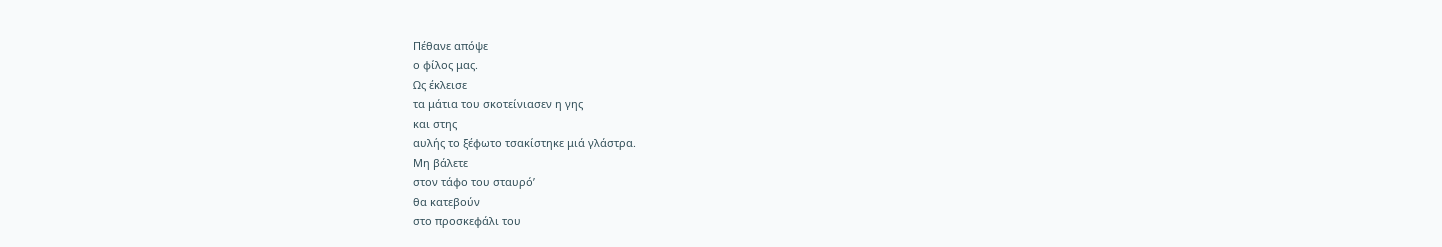Πέθανε απόψε
ο φίλος μας.
Ως έκλεισε
τα μάτια του σκοτείνιασεν η γης
και στης
αυλής το ξέφωτο τσακίστηκε μιά γλάστρα.
Μη βάλετε
στον τάφο του σταυρό’
θα κατεβούν
στο προσκεφάλι του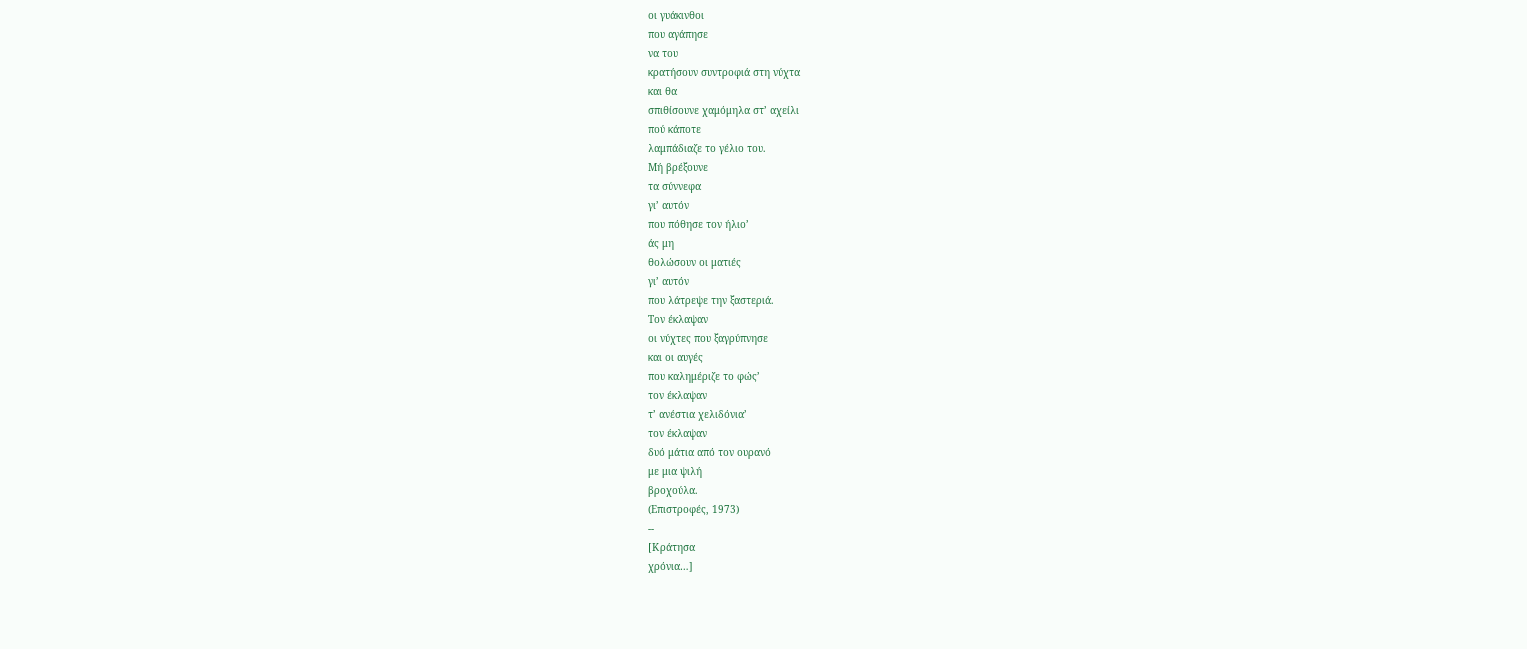οι γυάκινθοι
που αγάπησε
να του
κρατήσουν συντροφιά στη νύχτα
και θα
σπιθίσουνε χαμόμηλα στ’ αχείλι
πού κάποτε
λαμπάδιαζε το γέλιο του.
Μή βρέξουνε
τα σύννεφα
γι’ αυτόν
που πόθησε τον ήλιο’
άς μη
θολώσουν οι ματιές
γι’ αυτόν
που λάτρεψε την ξαστεριά.
Τον έκλαψαν
οι νύχτες που ξαγρύπνησε
και οι αυγές
που καλημέριζε το φώς’
τον έκλαψαν
τ’ ανέστια χελιδόνια’
τον έκλαψαν
δυό μάτια από τον ουρανό
με μια ψιλή
βροχούλα.
(Επιστροφές, 1973)
--
[Κράτησα
χρόνια…]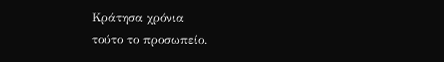Κράτησα χρόνια
τούτο το προσωπείο.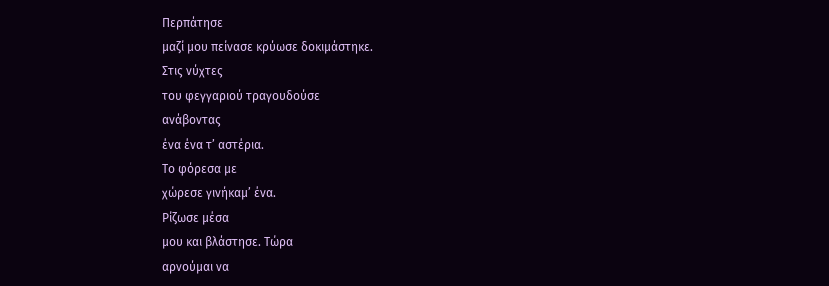Περπάτησε
μαζί μου πείνασε κρύωσε δοκιμάστηκε.
Στις νύχτες
του φεγγαριού τραγουδούσε
ανάβοντας
ένα ένα τ’ αστέρια.
Το φόρεσα με
χώρεσε γινήκαμ’ ένα.
Ρίζωσε μέσα
μου και βλάστησε. Τώρα
αρνούμαι να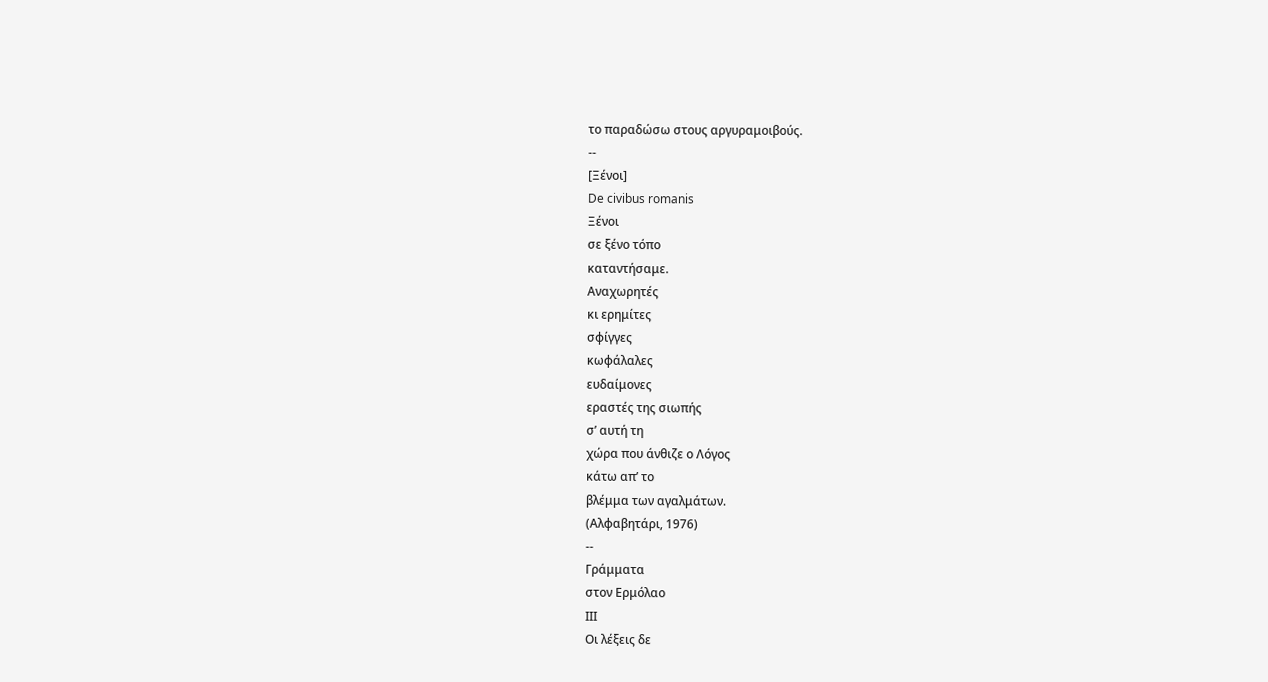το παραδώσω στους αργυραμοιβούς.
--
[Ξένοι]
De civibus romanis
Ξένοι
σε ξένο τόπο
καταντήσαμε.
Αναχωρητές
κι ερημίτες
σφίγγες
κωφάλαλες
ευδαίμονες
εραστές της σιωπής
σ’ αυτή τη
χώρα που άνθιζε ο Λόγος
κάτω απ’ το
βλέμμα των αγαλμάτων.
(Αλφαβητάρι, 1976)
--
Γράμματα
στον Ερμόλαο
ΙΙΙ
Οι λέξεις δε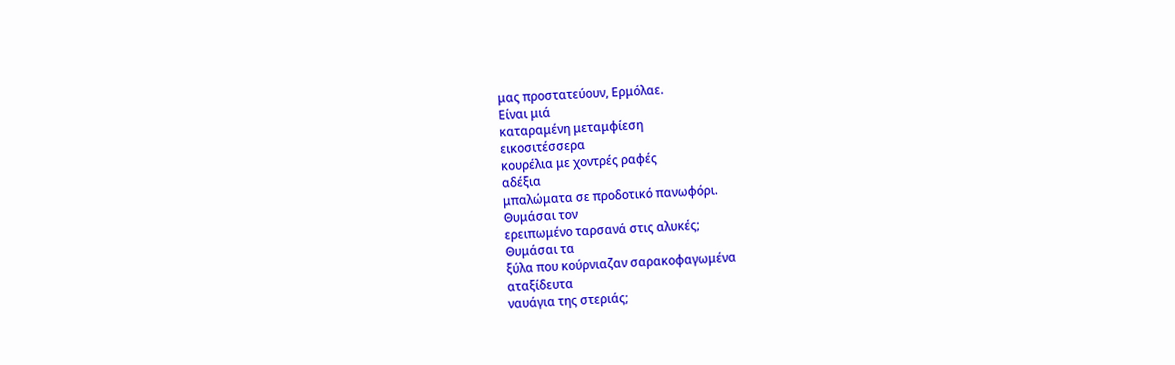μας προστατεύουν, Ερμόλαε.
Είναι μιά
καταραμένη μεταμφίεση
εικοσιτέσσερα
κουρέλια με χοντρές ραφές
αδέξια
μπαλώματα σε προδοτικό πανωφόρι.
Θυμάσαι τον
ερειπωμένο ταρσανά στις αλυκές;
Θυμάσαι τα
ξύλα που κούρνιαζαν σαρακοφαγωμένα
αταξίδευτα
ναυάγια της στεριάς;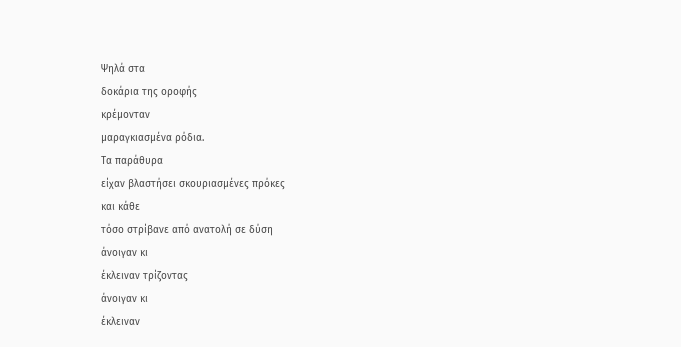Ψηλά στα
δοκάρια της οροφής
κρέμονταν
μαραγκιασμένα ρόδια.
Τα παράθυρα
είχαν βλαστήσει σκουριασμένες πρόκες
και κάθε
τόσο στρίβανε από ανατολή σε δύση
άνοιγαν κι
έκλειναν τρίζοντας
άνοιγαν κι
έκλειναν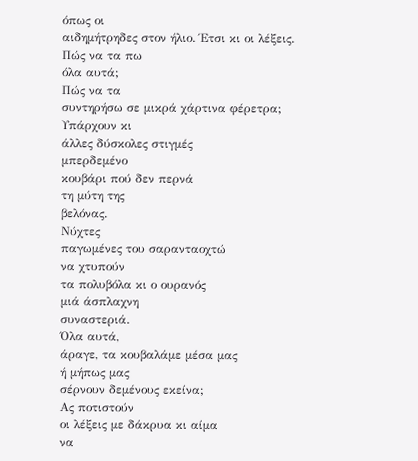όπως οι
αιδημήτρηδες στον ήλιο. Έτσι κι οι λέξεις.
Πώς να τα πω
όλα αυτά;
Πώς να τα
συντηρήσω σε μικρά χάρτινα φέρετρα;
Υπάρχουν κι
άλλες δύσκολες στιγμές
μπερδεμένο
κουβάρι πού δεν περνά
τη μύτη της
βελόνας.
Νύχτες
παγωμένες του σαρανταοχτώ
να χτυπούν
τα πολυβόλα κι ο ουρανός
μιά άσπλαχνη
συναστεριά.
Όλα αυτά,
άραγε, τα κουβαλάμε μέσα μας
ή μήπως μας
σέρνουν δεμένους εκείνα;
Ας ποτιστούν
οι λέξεις με δάκρυα κι αίμα
να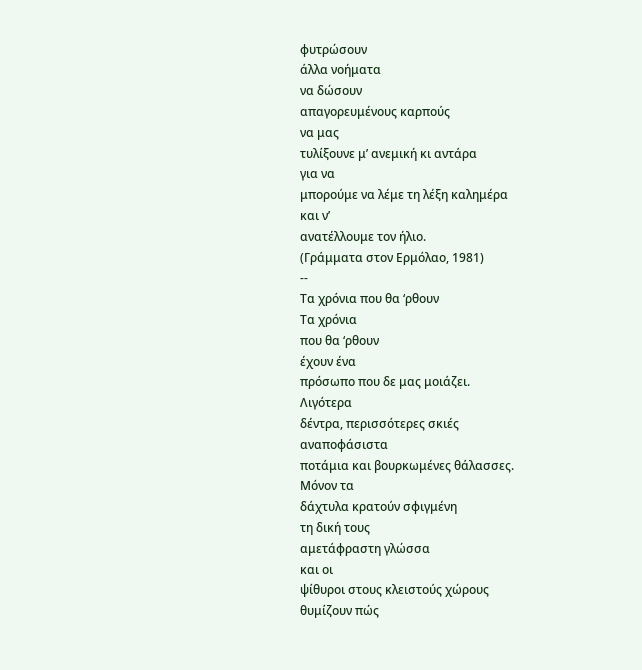φυτρώσουν
άλλα νοήματα
να δώσουν
απαγορευμένους καρπούς
να μας
τυλίξουνε μ’ ανεμική κι αντάρα
για να
μπορούμε να λέμε τη λέξη καλημέρα
και ν’
ανατέλλουμε τον ήλιο.
(Γράμματα στον Ερμόλαο, 1981)
--
Τα χρόνια που θα ‘ρθουν
Τα χρόνια
που θα ‘ρθουν
έχουν ένα
πρόσωπο που δε μας μοιάζει.
Λιγότερα
δέντρα, περισσότερες σκιές
αναποφάσιστα
ποτάμια και βουρκωμένες θάλασσες.
Μόνον τα
δάχτυλα κρατούν σφιγμένη
τη δική τους
αμετάφραστη γλώσσα
και οι
ψίθυροι στους κλειστούς χώρους
θυμίζουν πώς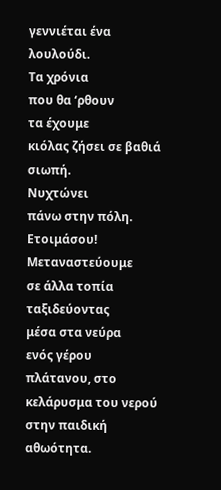γεννιέται ένα λουλούδι.
Τα χρόνια
που θα ‘ρθουν
τα έχουμε
κιόλας ζήσει σε βαθιά σιωπή.
Νυχτώνει
πάνω στην πόλη. Ετοιμάσου!
Μεταναστεύουμε
σε άλλα τοπία
ταξιδεύοντας
μέσα στα νεύρα
ενός γέρου
πλάτανου, στο κελάρυσμα του νερού
στην παιδική
αθωότητα.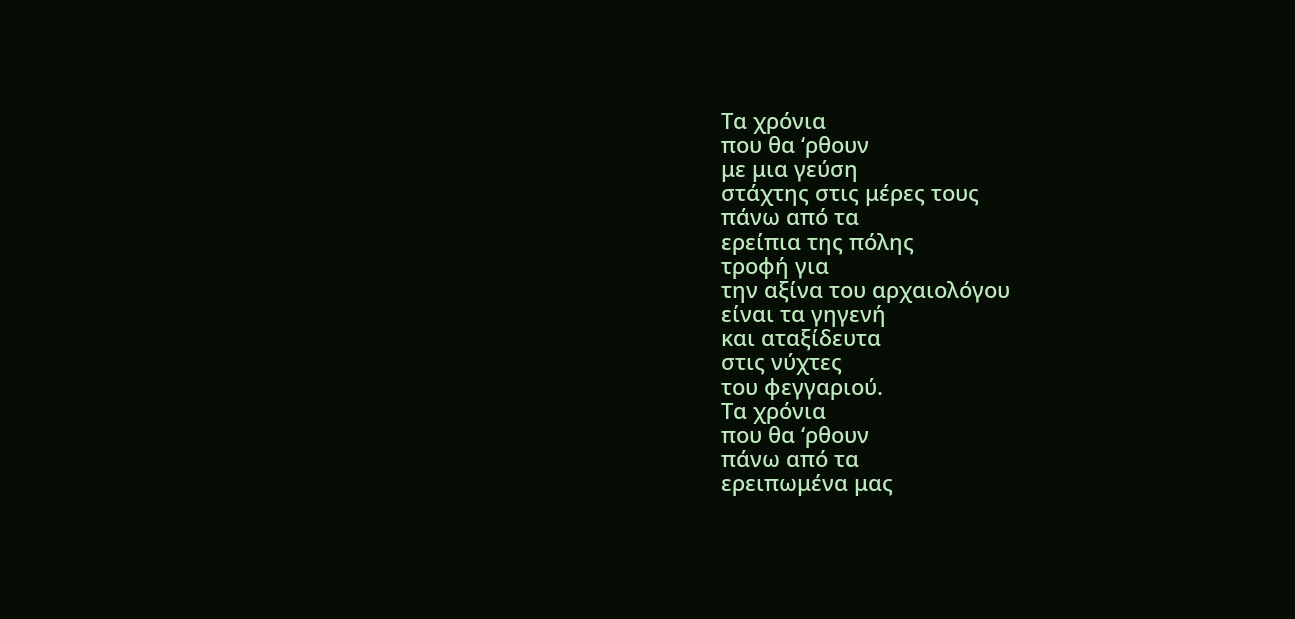Τα χρόνια
που θα ‘ρθουν
με μια γεύση
στάχτης στις μέρες τους
πάνω από τα
ερείπια της πόλης
τροφή για
την αξίνα του αρχαιολόγου
είναι τα γηγενή
και αταξίδευτα
στις νύχτες
του φεγγαριού.
Τα χρόνια
που θα ‘ρθουν
πάνω από τα
ερειπωμένα μας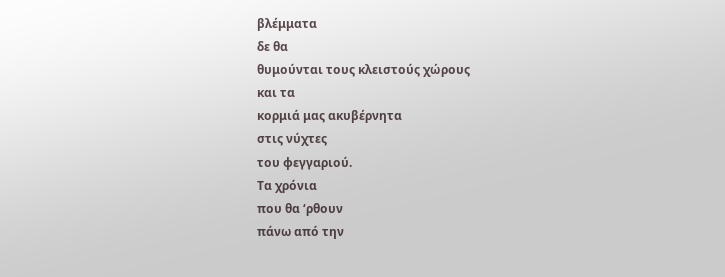βλέμματα
δε θα
θυμούνται τους κλειστούς χώρους
και τα
κορμιά μας ακυβέρνητα
στις νύχτες
του φεγγαριού.
Τα χρόνια
που θα ‘ρθουν
πάνω από την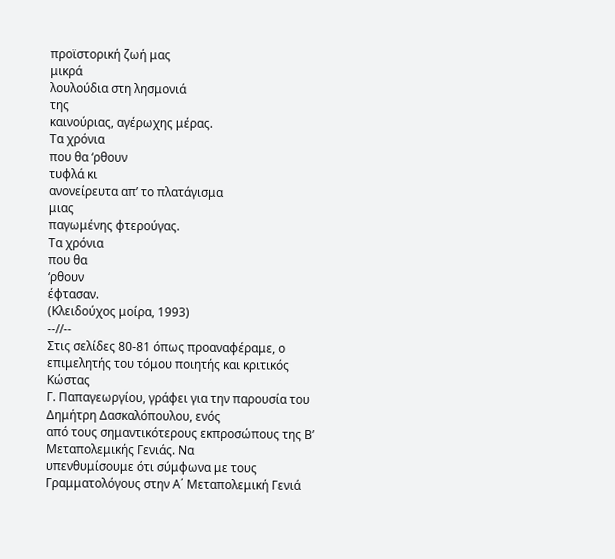προϊστορική ζωή μας
μικρά
λουλούδια στη λησμονιά
της
καινούριας, αγέρωχης μέρας.
Τα χρόνια
που θα ‘ρθουν
τυφλά κι
ανονείρευτα απ’ το πλατάγισμα
μιας
παγωμένης φτερούγας.
Τα χρόνια
που θα
‘ρθουν
έφτασαν.
(Κλειδούχος μοίρα, 1993)
--//--
Στις σελίδες 80-81 όπως προαναφέραμε, ο
επιμελητής του τόμου ποιητής και κριτικός Κώστας
Γ. Παπαγεωργίου, γράφει για την παρουσία του Δημήτρη Δασκαλόπουλου, ενός
από τους σημαντικότερους εκπροσώπους της Β’ Μεταπολεμικής Γενιάς. Να
υπενθυμίσουμε ότι σύμφωνα με τους Γραμματολόγους στην Α΄ Μεταπολεμική Γενιά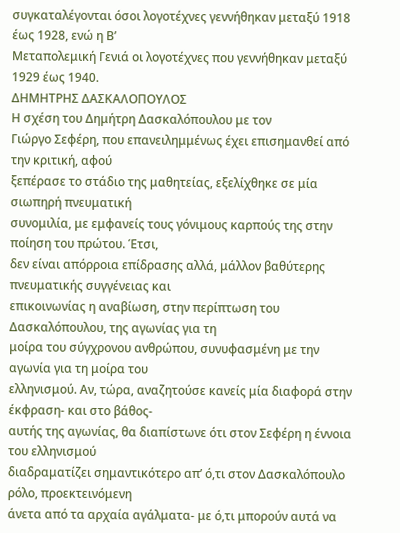συγκαταλέγονται όσοι λογοτέχνες γεννήθηκαν μεταξύ 1918 έως 1928, ενώ η Β’
Μεταπολεμική Γενιά οι λογοτέχνες που γεννήθηκαν μεταξύ 1929 έως 1940.
ΔΗΜΗΤΡΗΣ ΔΑΣΚΑΛΟΠΟΥΛΟΣ
Η σχέση του Δημήτρη Δασκαλόπουλου με τον
Γιώργο Σεφέρη, που επανειλημμένως έχει επισημανθεί από την κριτική, αφού
ξεπέρασε το στάδιο της μαθητείας, εξελίχθηκε σε μία σιωπηρή πνευματική
συνομιλία, με εμφανείς τους γόνιμους καρπούς της στην ποίηση του πρώτου. Έτσι,
δεν είναι απόρροια επίδρασης αλλά, μάλλον βαθύτερης πνευματικής συγγένειας και
επικοινωνίας η αναβίωση, στην περίπτωση του Δασκαλόπουλου, της αγωνίας για τη
μοίρα του σύγχρονου ανθρώπου, συνυφασμένη με την αγωνία για τη μοίρα του
ελληνισμού. Αν, τώρα, αναζητούσε κανείς μία διαφορά στην έκφραση- και στο βάθος-
αυτής της αγωνίας, θα διαπίστωνε ότι στον Σεφέρη η έννοια του ελληνισμού
διαδραματίζει σημαντικότερο απ’ ό,τι στον Δασκαλόπουλο ρόλο, προεκτεινόμενη
άνετα από τα αρχαία αγάλματα- με ό,τι μπορούν αυτά να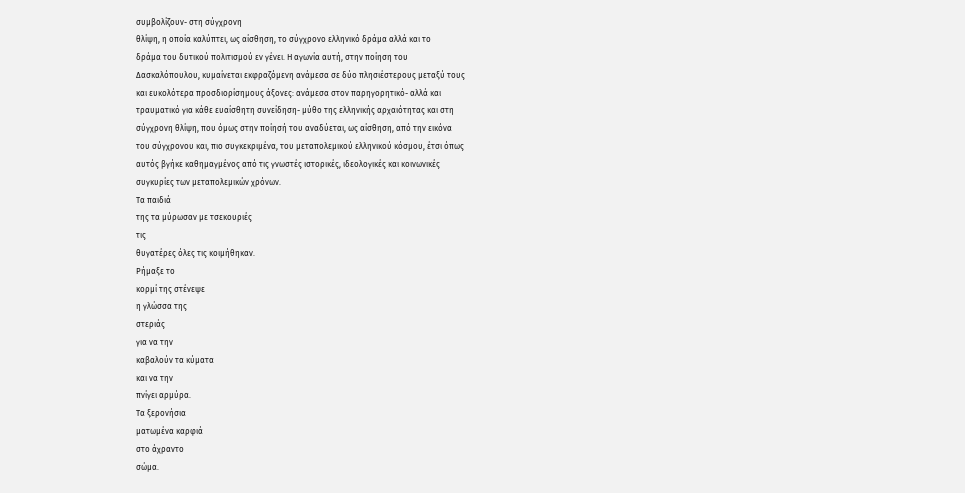συμβολίζουν- στη σύγχρονη
θλίψη, η οποία καλύπτει, ως αίσθηση, το σύγχρονο ελληνικό δράμα αλλά και το
δράμα του δυτικού πολιτισμού εν γένει. Η αγωνία αυτή, στην ποίηση του
Δασκαλόπουλου, κυμαίνεται εκφραζόμενη ανάμεσα σε δύο πλησιέστερους μεταξύ τους
και ευκολότερα προσδιορίσημους άξονες: ανάμεσα στον παρηγορητικό- αλλά και
τραυματικό για κάθε ευαίσθητη συνείδηση- μύθο της ελληνικής αρχαιότητας και στη
σύγχρονη θλίψη, που όμως στην ποίησή του αναδύεται, ως αίσθηση, από την εικόνα
του σύγχρονου και, πιο συγκεκριμένα, του μεταπολεμικού ελληνικού κόσμου, έτσι όπως
αυτός βγήκε καθημαγμένος από τις γνωστές ιστορικές, ιδεολογικές και κοινωνικές
συγκυρίες των μεταπολεμικών χρόνων.
Τα παιδιά
της τα μύρωσαν με τσεκουριές
τις
θυγατέρες όλες τις κοιμήθηκαν.
Ρήμαξε το
κορμί της στένεψε
η γλώσσα της
στεριάς
για να την
καβαλούν τα κύματα
και να την
πνίγει αρμύρα.
Τα ξερονήσια
ματωμένα καρφιά
στο άχραντο
σώμα.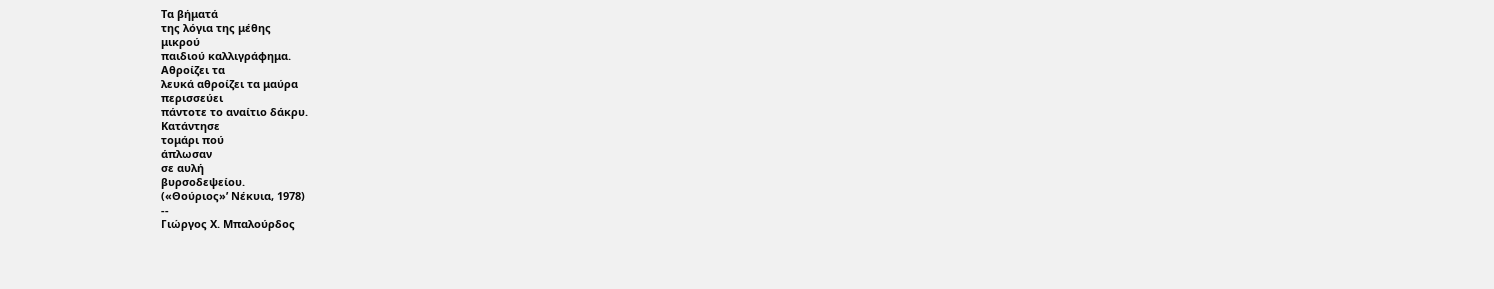Τα βήματά
της λόγια της μέθης
μικρού
παιδιού καλλιγράφημα.
Αθροίζει τα
λευκά αθροίζει τα μαύρα
περισσεύει
πάντοτε το αναίτιο δάκρυ.
Κατάντησε
τομάρι πού
άπλωσαν
σε αυλή
βυρσοδεψείου.
(«Θούριος»’ Νέκυια, 1978)
--
Γιώργος Χ. Μπαλούρδος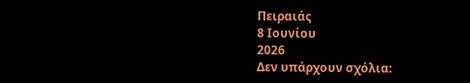Πειραιάς
8 Ιουνίου
2026
Δεν υπάρχουν σχόλια: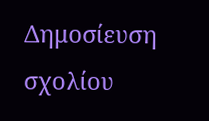Δημοσίευση σχολίου